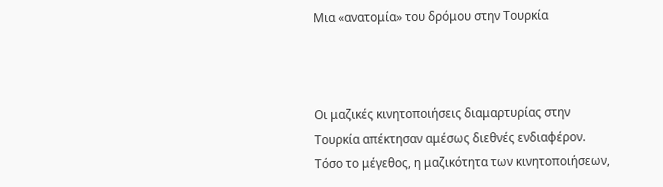Μια «ανατομία» του δρόμου στην Τουρκία



Οι μαζικές κινητοποιήσεις διαμαρτυρίας στην Τουρκία απέκτησαν αμέσως διεθνές ενδιαφέρον. Τόσο το μέγεθος, η μαζικότητα των κινητοποιήσεων,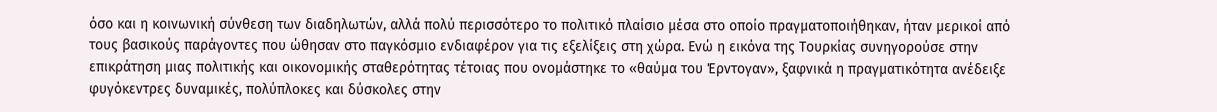όσο και η κοινωνική σύνθεση των διαδηλωτών, αλλά πολύ περισσότερο το πολιτικό πλαίσιο μέσα στο οποίο πραγματοποιήθηκαν, ήταν μερικοί από τους βασικούς παράγοντες που ώθησαν στο παγκόσμιο ενδιαφέρον για τις εξελίξεις στη χώρα. Ενώ η εικόνα της Τουρκίας συνηγορούσε στην επικράτηση μιας πολιτικής και οικονομικής σταθερότητας τέτοιας που ονομάστηκε το «θαύμα του Έρντογαν», ξαφνικά η πραγματικότητα ανέδειξε φυγόκεντρες δυναμικές, πολύπλοκες και δύσκολες στην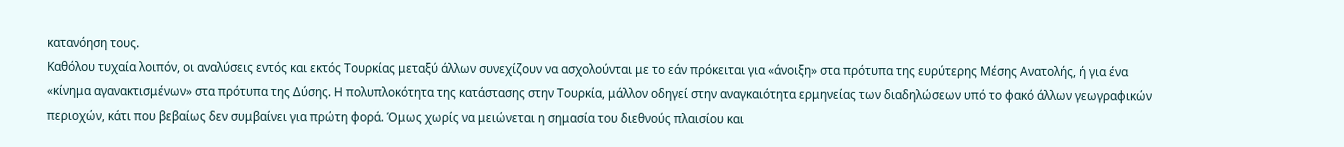κατανόηση τους.
Καθόλου τυχαία λοιπόν, οι αναλύσεις εντός και εκτός Τουρκίας μεταξύ άλλων συνεχίζουν να ασχολούνται με το εάν πρόκειται για «άνοιξη» στα πρότυπα της ευρύτερης Μέσης Ανατολής, ή για ένα «κίνημα αγανακτισμένων» στα πρότυπα της Δύσης. Η πολυπλοκότητα της κατάστασης στην Τουρκία, μάλλον οδηγεί στην αναγκαιότητα ερμηνείας των διαδηλώσεων υπό το φακό άλλων γεωγραφικών περιοχών, κάτι που βεβαίως δεν συμβαίνει για πρώτη φορά. Όμως χωρίς να μειώνεται η σημασία του διεθνούς πλαισίου και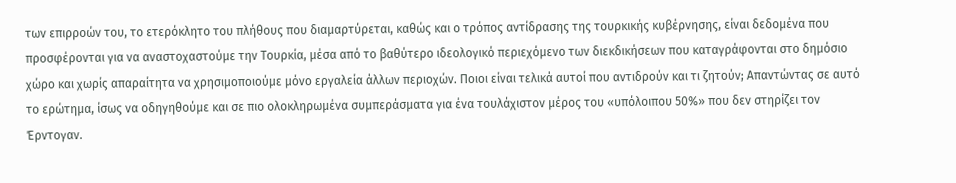των επιρροών του, το ετερόκλητο του πλήθους που διαμαρτύρεται, καθώς και ο τρόπος αντίδρασης της τουρκικής κυβέρνησης, είναι δεδομένα που προσφέρονται για να αναστοχαστούμε την Τουρκία, μέσα από το βαθύτερο ιδεολογικό περιεχόμενο των διεκδικήσεων που καταγράφονται στο δημόσιο χώρο και χωρίς απαραίτητα να χρησιμοποιούμε μόνο εργαλεία άλλων περιοχών. Ποιοι είναι τελικά αυτοί που αντιδρούν και τι ζητούν; Απαντώντας σε αυτό το ερώτημα, ίσως να οδηγηθούμε και σε πιο ολοκληρωμένα συμπεράσματα για ένα τουλάχιστον μέρος του «υπόλοιπου 50%» που δεν στηρίζει τον Έρντογαν.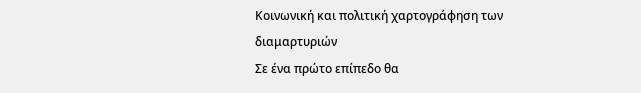Κοινωνική και πολιτική χαρτογράφηση των διαμαρτυριών
Σε ένα πρώτο επίπεδο θα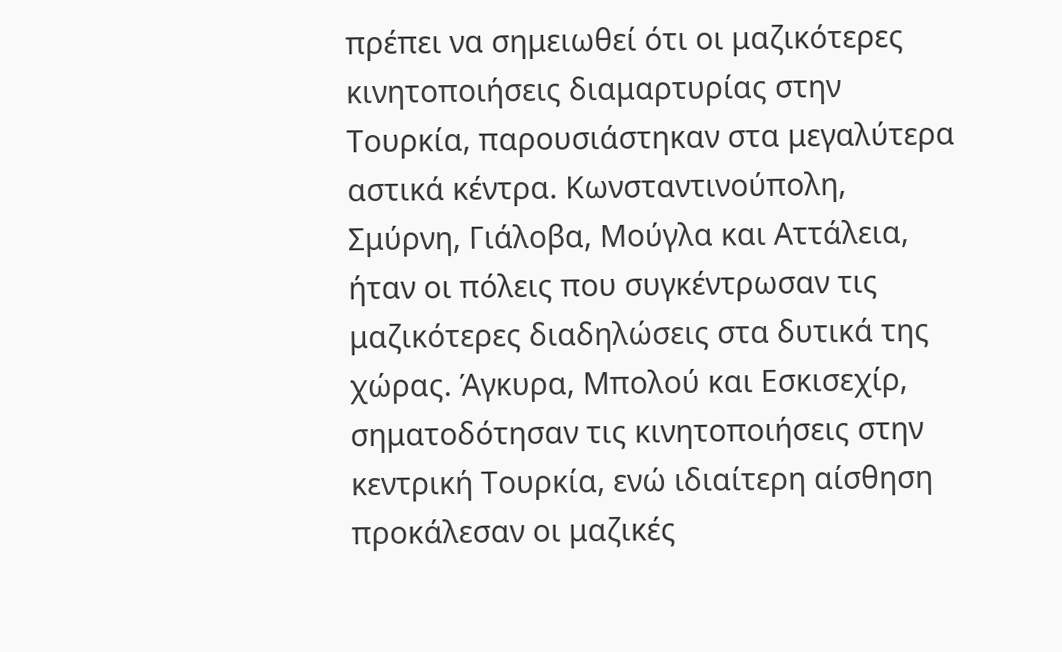πρέπει να σημειωθεί ότι οι μαζικότερες κινητοποιήσεις διαμαρτυρίας στην Τουρκία, παρουσιάστηκαν στα μεγαλύτερα αστικά κέντρα. Κωνσταντινούπολη, Σμύρνη, Γιάλοβα, Μούγλα και Αττάλεια, ήταν οι πόλεις που συγκέντρωσαν τις μαζικότερες διαδηλώσεις στα δυτικά της χώρας. Άγκυρα, Μπολού και Εσκισεχίρ, σηματοδότησαν τις κινητοποιήσεις στην κεντρική Τουρκία, ενώ ιδιαίτερη αίσθηση προκάλεσαν οι μαζικές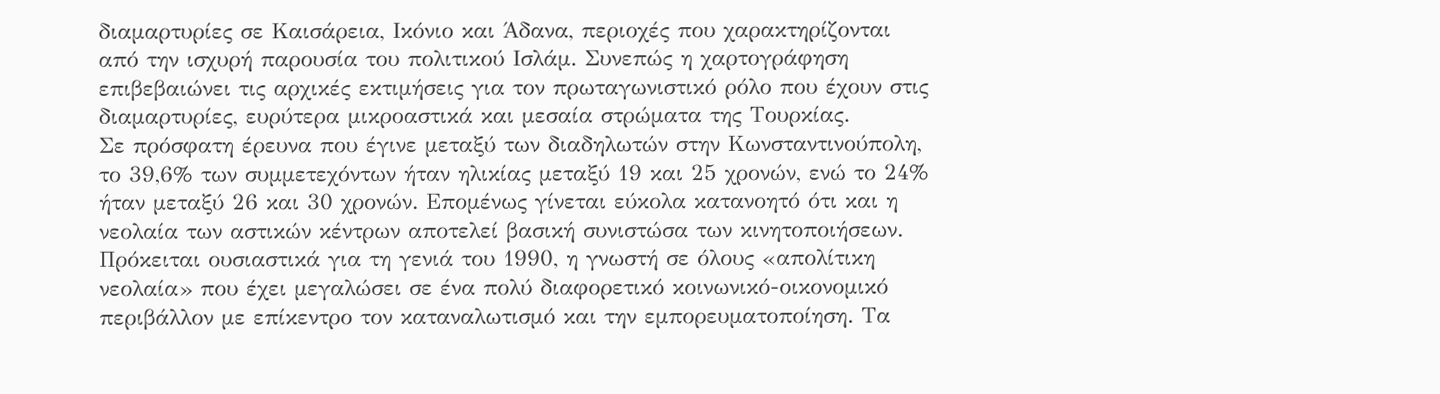διαμαρτυρίες σε Καισάρεια, Ικόνιο και Άδανα, περιοχές που χαρακτηρίζονται από την ισχυρή παρουσία του πολιτικού Ισλάμ. Συνεπώς η χαρτογράφηση επιβεβαιώνει τις αρχικές εκτιμήσεις για τον πρωταγωνιστικό ρόλο που έχουν στις διαμαρτυρίες, ευρύτερα μικροαστικά και μεσαία στρώματα της Τουρκίας.
Σε πρόσφατη έρευνα που έγινε μεταξύ των διαδηλωτών στην Κωνσταντινούπολη, το 39,6% των συμμετεχόντων ήταν ηλικίας μεταξύ 19 και 25 χρονών, ενώ το 24% ήταν μεταξύ 26 και 30 χρονών. Επομένως γίνεται εύκολα κατανοητό ότι και η νεολαία των αστικών κέντρων αποτελεί βασική συνιστώσα των κινητοποιήσεων. Πρόκειται ουσιαστικά για τη γενιά του 1990, η γνωστή σε όλους «απολίτικη νεολαία» που έχει μεγαλώσει σε ένα πολύ διαφορετικό κοινωνικό-οικονομικό περιβάλλον με επίκεντρο τον καταναλωτισμό και την εμπορευματοποίηση. Τα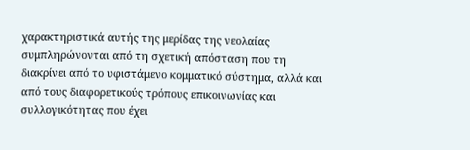χαρακτηριστικά αυτής της μερίδας της νεολαίας συμπληρώνονται από τη σχετική απόσταση που τη διακρίνει από το υφιστάμενο κομματικό σύστημα, αλλά και από τους διαφορετικούς τρόπους επικοινωνίας και συλλογικότητας που έχει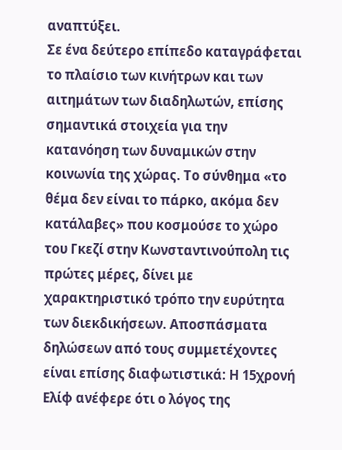αναπτύξει.
Σε ένα δεύτερο επίπεδο καταγράφεται το πλαίσιο των κινήτρων και των αιτημάτων των διαδηλωτών, επίσης σημαντικά στοιχεία για την κατανόηση των δυναμικών στην κοινωνία της χώρας. Το σύνθημα «το θέμα δεν είναι το πάρκο, ακόμα δεν κατάλαβες» που κοσμούσε το χώρο του Γκεζί στην Κωνσταντινούπολη τις πρώτες μέρες, δίνει με χαρακτηριστικό τρόπο την ευρύτητα των διεκδικήσεων. Αποσπάσματα δηλώσεων από τους συμμετέχοντες είναι επίσης διαφωτιστικά: Η 15χρονή Ελίφ ανέφερε ότι ο λόγος της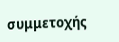συμμετοχής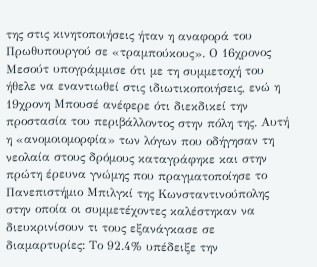της στις κινητοποιήσεις ήταν η αναφορά του Πρωθυπουργού σε «τραμπούκους». Ο 16χρονος Μεσούτ υπογράμμισε ότι με τη συμμετοχή του ήθελε να εναντιωθεί στις ιδιωτικοποιήσεις, ενώ η 19χρονη Μπουσέ ανέφερε ότι διεκδικεί την προστασία του περιβάλλοντος στην πόλη της. Αυτή η «ανομοιομορφία» των λόγων που οδήγησαν τη νεολαία στους δρόμους καταγράφηκε και στην πρώτη έρευνα γνώμης που πραγματοποίησε το Πανεπιστήμιο Μπιλγκί της Κωνσταντινούπολης στην οποία οι συμμετέχοντες καλέστηκαν να διευκρινίσουν τι τους εξανάγκασε σε διαμαρτυρίες: Το 92.4% υπέδειξε την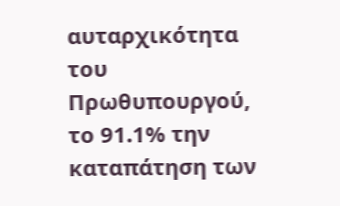αυταρχικότητα του Πρωθυπουργού, το 91.1% την καταπάτηση των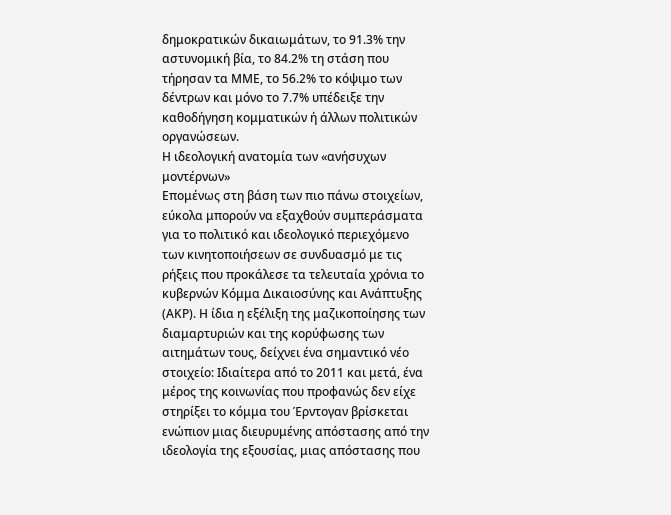δημοκρατικών δικαιωμάτων, το 91.3% την αστυνομική βία, το 84.2% τη στάση που τήρησαν τα ΜΜΕ, το 56.2% το κόψιμο των δέντρων και μόνο το 7.7% υπέδειξε την καθοδήγηση κομματικών ή άλλων πολιτικών οργανώσεων.
Η ιδεολογική ανατομία των «ανήσυχων μοντέρνων»
Επομένως στη βάση των πιο πάνω στοιχείων, εύκολα μπορούν να εξαχθούν συμπεράσματα για το πολιτικό και ιδεολογικό περιεχόμενο των κινητοποιήσεων σε συνδυασμό με τις ρήξεις που προκάλεσε τα τελευταία χρόνια το κυβερνών Κόμμα Δικαιοσύνης και Ανάπτυξης (ΑΚΡ). Η ίδια η εξέλιξη της μαζικοποίησης των διαμαρτυριών και της κορύφωσης των αιτημάτων τους, δείχνει ένα σημαντικό νέο στοιχείο: Ιδιαίτερα από το 2011 και μετά, ένα μέρος της κοινωνίας που προφανώς δεν είχε στηρίξει το κόμμα του Έρντογαν βρίσκεται ενώπιον μιας διευρυμένης απόστασης από την ιδεολογία της εξουσίας, μιας απόστασης που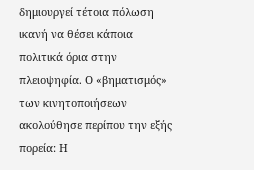δημιουργεί τέτοια πόλωση ικανή να θέσει κάποια πολιτικά όρια στην πλειοψηφία. Ο «βηματισμός» των κινητοποιήσεων ακολούθησε περίπου την εξής πορεία: Η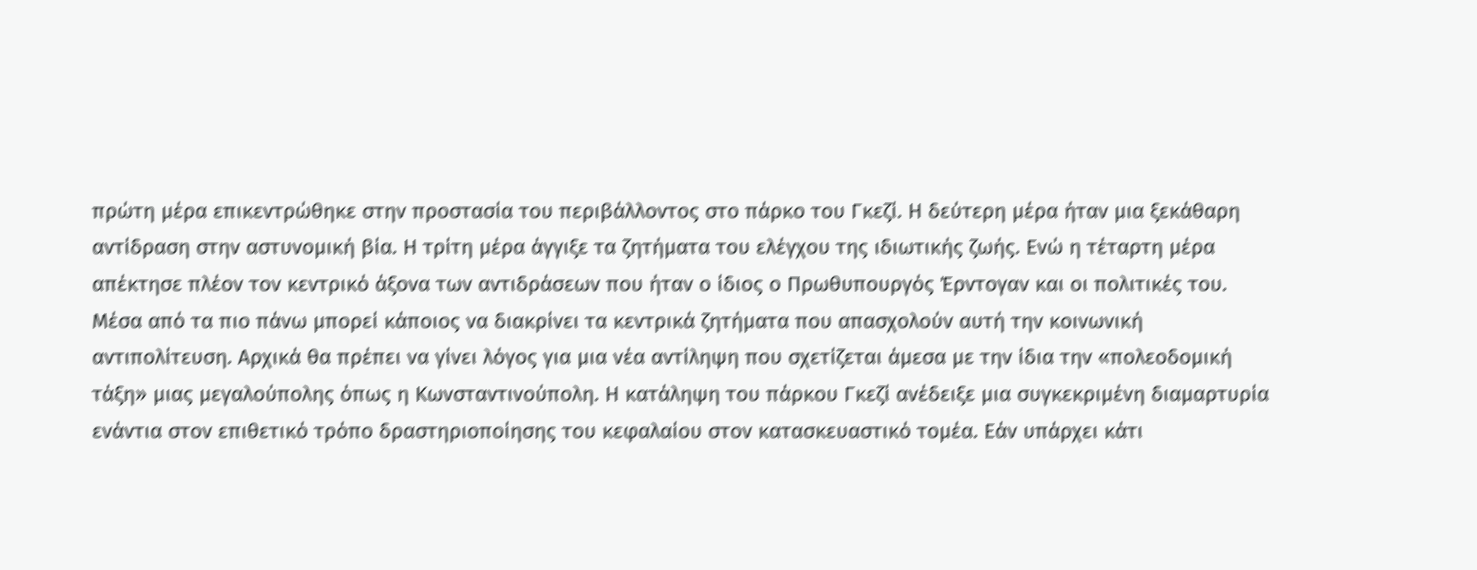πρώτη μέρα επικεντρώθηκε στην προστασία του περιβάλλοντος στο πάρκο του Γκεζί. Η δεύτερη μέρα ήταν μια ξεκάθαρη αντίδραση στην αστυνομική βία. Η τρίτη μέρα άγγιξε τα ζητήματα του ελέγχου της ιδιωτικής ζωής. Ενώ η τέταρτη μέρα απέκτησε πλέον τον κεντρικό άξονα των αντιδράσεων που ήταν ο ίδιος ο Πρωθυπουργός Έρντογαν και οι πολιτικές του.
Μέσα από τα πιο πάνω μπορεί κάποιος να διακρίνει τα κεντρικά ζητήματα που απασχολούν αυτή την κοινωνική αντιπολίτευση. Αρχικά θα πρέπει να γίνει λόγος για μια νέα αντίληψη που σχετίζεται άμεσα με την ίδια την «πολεοδομική τάξη» μιας μεγαλούπολης όπως η Κωνσταντινούπολη. Η κατάληψη του πάρκου Γκεζί ανέδειξε μια συγκεκριμένη διαμαρτυρία ενάντια στον επιθετικό τρόπο δραστηριοποίησης του κεφαλαίου στον κατασκευαστικό τομέα. Εάν υπάρχει κάτι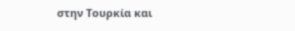στην Τουρκία και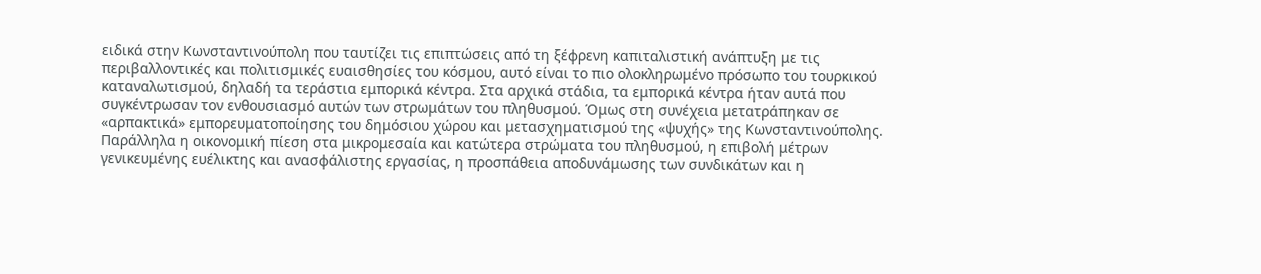ειδικά στην Κωνσταντινούπολη που ταυτίζει τις επιπτώσεις από τη ξέφρενη καπιταλιστική ανάπτυξη με τις περιβαλλοντικές και πολιτισμικές ευαισθησίες του κόσμου, αυτό είναι το πιο ολοκληρωμένο πρόσωπο του τουρκικού καταναλωτισμού, δηλαδή τα τεράστια εμπορικά κέντρα. Στα αρχικά στάδια, τα εμπορικά κέντρα ήταν αυτά που συγκέντρωσαν τον ενθουσιασμό αυτών των στρωμάτων του πληθυσμού. Όμως στη συνέχεια μετατράπηκαν σε «αρπακτικά» εμπορευματοποίησης του δημόσιου χώρου και μετασχηματισμού της «ψυχής» της Κωνσταντινούπολης.
Παράλληλα η οικονομική πίεση στα μικρομεσαία και κατώτερα στρώματα του πληθυσμού, η επιβολή μέτρων γενικευμένης ευέλικτης και ανασφάλιστης εργασίας, η προσπάθεια αποδυνάμωσης των συνδικάτων και η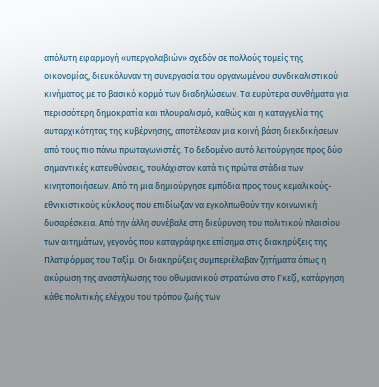απόλυτη εφαρμογή «υπεργολαβιών» σχεδόν σε πολλούς τομείς της οικονομίας, διευκόλυναν τη συνεργασία του οργανωμένου συνδικαλιστικού κινήματος με το βασικό κορμό των διαδηλώσεων. Τα ευρύτερα συνθήματα για περισσότερη δημοκρατία και πλουραλισμό, καθώς και η καταγγελία της αυταρχικότητας της κυβέρνησης, αποτέλεσαν μια κοινή βάση διεκδικήσεων από τους πιο πάνω πρωταγωνιστές. Το δεδομένο αυτό λειτούργησε προς δύο σημαντικές κατευθύνσεις, τουλάχιστον κατά τις πρώτα στάδια των κινητοποιήσεων. Από τη μια δημιούργησε εμπόδια προς τους κεμαλικούς-εθνικιστικούς κύκλους που επιδίωξαν να εγκολπωθούν την κοινωνική δυσαρέσκεια. Από την άλλη συνέβαλε στη διεύρυνση του πολιτικού πλαισίου των αιτημάτων, γεγονός που καταγράφηκε επίσημα στις διακηρύξεις της Πλατφόρμας του Ταξίμ. Οι διακηρύξεις συμπεριέλαβαν ζητήματα όπως η ακύρωση της αναστήλωσης του οθωμανικού στρατώνα στο Γκεζί, κατάργηση κάθε πολιτικής ελέγχου του τρόπου ζωής των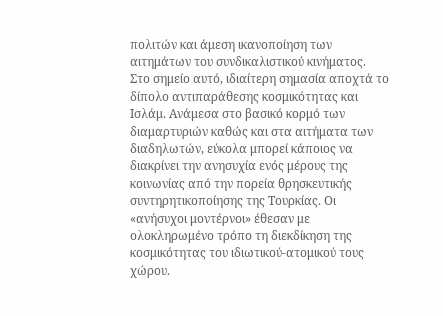πολιτών και άμεση ικανοποίηση των αιτημάτων του συνδικαλιστικού κινήματος.
Στο σημείο αυτό, ιδιαίτερη σημασία αποχτά το δίπολο αντιπαράθεσης κοσμικότητας και Ισλάμ. Ανάμεσα στο βασικό κορμό των διαμαρτυριών καθώς και στα αιτήματα των διαδηλωτών, εύκολα μπορεί κάποιος να διακρίνει την ανησυχία ενός μέρους της κοινωνίας από την πορεία θρησκευτικής συντηρητικοποίησης της Τουρκίας. Οι «ανήσυχοι μοντέρνοι» έθεσαν με ολοκληρωμένο τρόπο τη διεκδίκηση της κοσμικότητας του ιδιωτικού-ατομικού τους χώρου.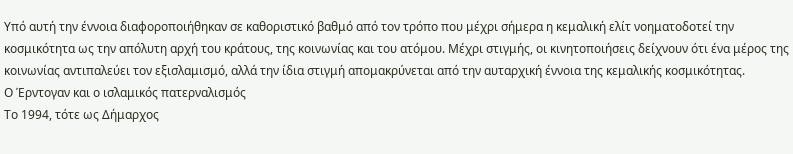Υπό αυτή την έννοια διαφοροποιήθηκαν σε καθοριστικό βαθμό από τον τρόπο που μέχρι σήμερα η κεμαλική ελίτ νοηματοδοτεί την κοσμικότητα ως την απόλυτη αρχή του κράτους, της κοινωνίας και του ατόμου. Μέχρι στιγμής, οι κινητοποιήσεις δείχνουν ότι ένα μέρος της κοινωνίας αντιπαλεύει τον εξισλαμισμό, αλλά την ίδια στιγμή απομακρύνεται από την αυταρχική έννοια της κεμαλικής κοσμικότητας.
Ο Έρντογαν και ο ισλαμικός πατερναλισμός
Το 1994, τότε ως Δήμαρχος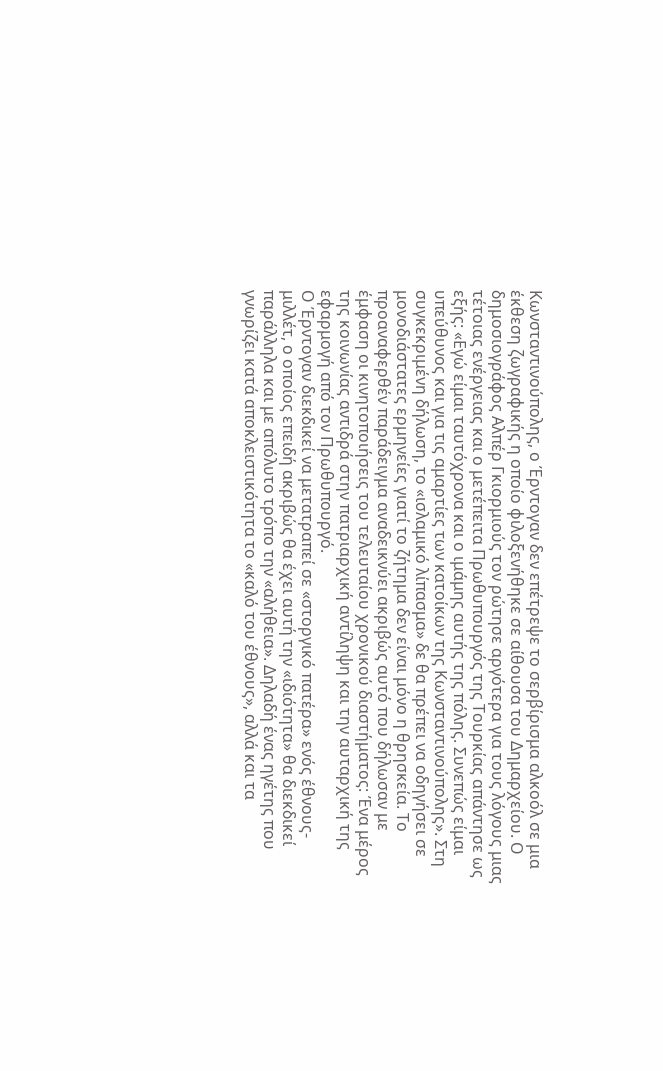Κωνσταντινούπολης, ο Έρντογαν δεν επέτρεψε το σερβίρισμα αλκοόλ σε μια έκθεση ζωγραφικής η οποίο φιλοξενήθηκε σε αίθουσα του Δημαρχείου. Ο δημοσιογράφος Αλπέρ Γκιορμιούς τον ρώτησε αργότερα για τους λόγους μιας τέτοιας ενέργειας και ο μετέπειτα Πρωθυπουργός της Τουρκίας απάντησε ως εξής: «Εγώ είμαι ταυτόχρονα και ο ιμάμης αυτής της πόλης. Συνεπώς είμαι υπεύθυνος και για τις αμαρτίες των κατοίκων της Κωνσταντινούπολης». Στη συγκεκριμένη δήλωση, το «ισλαμικό λίπασμα» δε θα πρέπει να οδηγήσει σε μονοδιάστατες ερμηνείες γιατί το ζήτημα δεν είναι μόνο η θρησκεία. Το προαναφερθέν παράδειγμα αναδεικνύει ακριβώς αυτό που δήλωσαν με έμφαση οι κινητοποιήσεις του τελευταίου χρονικού διαστήματος: Ένα μέρος της κοινωνίας αντιδρά στην πατριαρχική αντίληψη και την αυταρχική της εφαρμογή από τον Πρωθυπουργό.
Ο Έρντογαν διεκδικεί να μετατραπεί σε «στοργικό πατέρα» ενός έθνους-μιλλέτ, ο οποίος επειδή ακριβώς θα έχει αυτή την «ιδιότητα» θα διεκδικεί παράλληλα και με απόλυτο τρόπο την «αλήθεια». Δηλαδή ένας ηγέτης που γνωρίζει κατά αποκλειστικότητα το «καλό του έθνους», αλλά και τα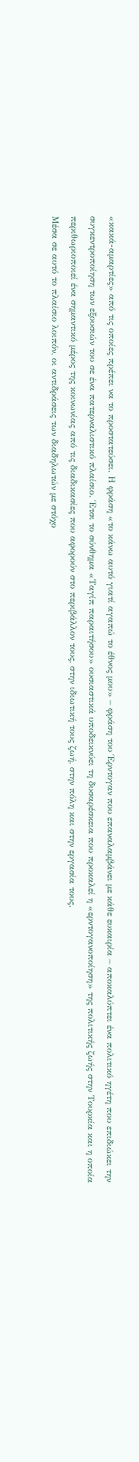«κακά-αμαρτίες» από τις οποίες πρέπει να το προστατεύσει. Η φράση «το κάνω αυτό γιατί αγαπώ το έθνος μου» – φράση του Έρντογαν που επαναλαμβάνει με κάθε ευκαιρία – αποκαλύπτει ένα πολιτικό ηγέτη που επιδιώκει την συγκεντροποίηση των εξουσιών του σε ένα πατερναλιστικό πλαίσιο. Έτσι το σύνθημα «Ταγίπ παραιτήσου» ουσιαστικά υποδεικνύει τη δυσαρέσκεια που προκαλεί η «ερντογανοποίηση» της πολιτικής ζωής στην Τουρκία και η οποία περιθωριοποιεί ένα σημαντικό μέρος της κοινωνίας από τις διαδικασίες που αφορούν στο περιβάλλον τους, στην ιδιωτική τους ζωή, στην πόλη και στην εργασία τους.
Μέσα σε αυτό το πλαίσιο λοιπόν, οι αντιδράσεις των διαδηλωτών με στόχο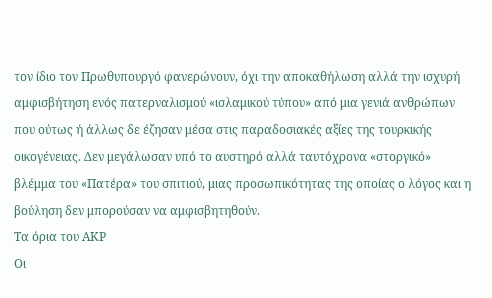τον ίδιο τον Πρωθυπουργό φανερώνουν, όχι την αποκαθήλωση αλλά την ισχυρή αμφισβήτηση ενός πατερναλισμού «ισλαμικού τύπου» από μια γενιά ανθρώπων που ούτως ή άλλως δε έζησαν μέσα στις παραδοσιακές αξίες της τουρκικής οικογένειας. Δεν μεγάλωσαν υπό το αυστηρό αλλά ταυτόχρονα «στοργικό» βλέμμα του «Πατέρα» του σπιτιού, μιας προσωπικότητας της οποίας ο λόγος και η βούληση δεν μπορούσαν να αμφισβητηθούν.
Τα όρια του ΑΚΡ
Οι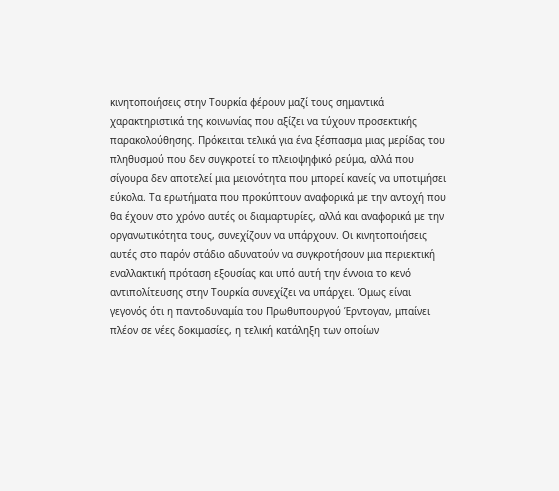κινητοποιήσεις στην Τουρκία φέρουν μαζί τους σημαντικά χαρακτηριστικά της κοινωνίας που αξίζει να τύχουν προσεκτικής παρακολούθησης. Πρόκειται τελικά για ένα ξέσπασμα μιας μερίδας του πληθυσμού που δεν συγκροτεί το πλειοψηφικό ρεύμα, αλλά που σίγουρα δεν αποτελεί μια μειονότητα που μπορεί κανείς να υποτιμήσει εύκολα. Τα ερωτήματα που προκύπτουν αναφορικά με την αντοχή που θα έχουν στο χρόνο αυτές οι διαμαρτυρίες, αλλά και αναφορικά με την οργανωτικότητα τους, συνεχίζουν να υπάρχουν. Οι κινητοποιήσεις αυτές στο παρόν στάδιο αδυνατούν να συγκροτήσουν μια περιεκτική εναλλακτική πρόταση εξουσίας και υπό αυτή την έννοια το κενό αντιπολίτευσης στην Τουρκία συνεχίζει να υπάρχει. Όμως είναι γεγονός ότι η παντοδυναμία του Πρωθυπουργού Έρντογαν, μπαίνει πλέον σε νέες δοκιμασίες, η τελική κατάληξη των οποίων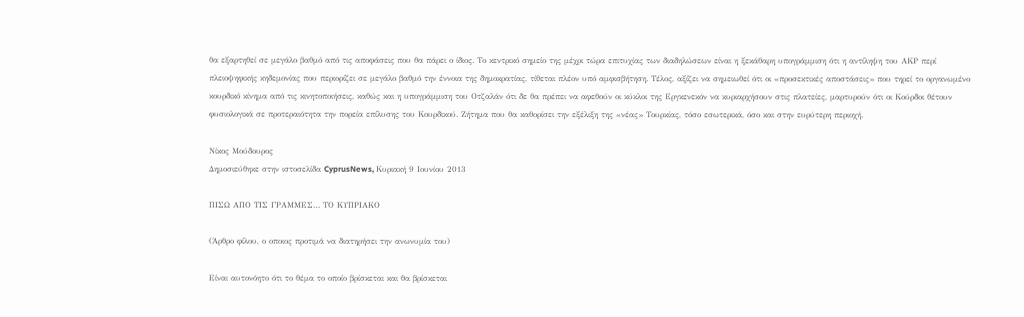θα εξαρτηθεί σε μεγάλο βαθμό από τις αποφάσεις που θα πάρει ο ίδιος. Το κεντρικό σημείο της μέχρι τώρα επιτυχίας των διαδηλώσεων είναι η ξεκάθαρη υπογράμμιση ότι η αντίληψη του ΑΚΡ περί πλειοψηφικής κηδεμονίας που περιορίζει σε μεγάλο βαθμό την έννοια της δημοκρατίας, τίθεται πλέον υπό αμφισβήτηση. Τέλος, αξίζει να σημειωθεί ότι οι «προσεκτικές αποστάσεις» που τηρεί το οργανωμένο κουρδικό κίνημα από τις κινητοποιήσεις, καθώς και η υπογράμμιση του Οτζαλάν ότι δε θα πρέπει να αφεθούν οι κύκλοι της Εργκενεκόν να κυριαρχήσουν στις πλατείες, μαρτυρούν ότι οι Κούρδοι θέτουν φυσιολογικά σε προτεραιότητα την πορεία επίλυσης του Κουρδικού. Ζήτημα που θα καθορίσει την εξέλιξη της «νέας» Τουρκίας, τόσο εσωτερικά, όσο και στην ευρύτερη περιοχή.

Νίκος Μούδουρος
Δημοσιεύθηκε στην ιστοσελίδα CyprusNews, Κυριακή 9 Ιουνίου 2013

ΠΙΣΩ ΑΠΟ ΤΙΣ ΓΡΑΜΜΕΣ… ΤΟ ΚΥΠΡΙΑΚΟ

(Άρθρο φίλου, ο οποιος προτιμά να διατηρήσει την ανωνυμία του)

Είναι αυτονόητο ότι το θέμα το οποίο βρίσκεται και θα βρίσκεται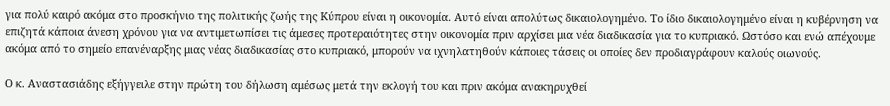για πολύ καιρό ακόμα στο προσκήνιο της πολιτικής ζωής της Κύπρου είναι η οικονομία. Αυτό είναι απολύτως δικαιολογημένο. Το ίδιο δικαιολογημένο είναι η κυβέρνηση να επιζητά κάποια άνεση χρόνου για να αντιμετωπίσει τις άμεσες προτεραιότητες στην οικονομία πριν αρχίσει μια νέα διαδικασία για το κυπριακό. Ωστόσο και ενώ απέχουμε ακόμα από το σημείο επανέναρξης μιας νέας διαδικασίας στο κυπριακό, μπορούν να ιχνηλατηθούν κάποιες τάσεις οι οποίες δεν προδιαγράφουν καλούς οιωνούς.

Ο κ. Αναστασιάδης εξήγγειλε στην πρώτη του δήλωση αμέσως μετά την εκλογή του και πριν ακόμα ανακηρυχθεί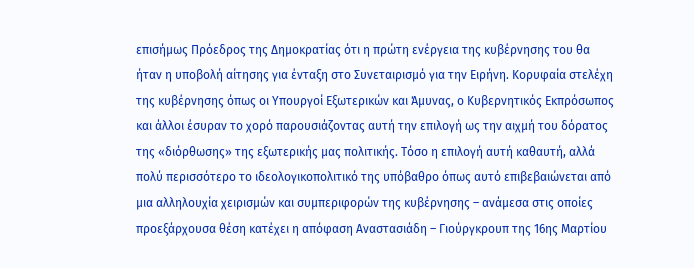επισήμως Πρόεδρος της Δημοκρατίας ότι η πρώτη ενέργεια της κυβέρνησης του θα ήταν η υποβολή αίτησης για ένταξη στο Συνεταιρισμό για την Ειρήνη. Κορυφαία στελέχη της κυβέρνησης όπως οι Υπουργοί Εξωτερικών και Άμυνας, ο Κυβερνητικός Εκπρόσωπος και άλλοι έσυραν το χορό παρουσιάζοντας αυτή την επιλογή ως την αιχμή του δόρατος της «διόρθωσης» της εξωτερικής μας πολιτικής. Τόσο η επιλογή αυτή καθαυτή, αλλά πολύ περισσότερο το ιδεολογικοπολιτικό της υπόβαθρο όπως αυτό επιβεβαιώνεται από μια αλληλουχία χειρισμών και συμπεριφορών της κυβέρνησης – ανάμεσα στις οποίες προεξάρχουσα θέση κατέχει η απόφαση Αναστασιάδη – Γιούργκρουπ της 16ης Μαρτίου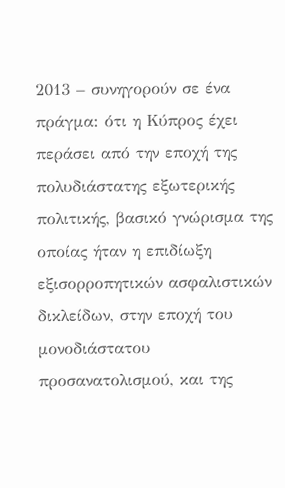2013 – συνηγορούν σε ένα πράγμα: ότι η Κύπρος έχει περάσει από την εποχή της πολυδιάστατης εξωτερικής πολιτικής, βασικό γνώρισμα της οποίας ήταν η επιδίωξη εξισορροπητικών ασφαλιστικών δικλείδων, στην εποχή του μονοδιάστατου προσανατολισμού, και της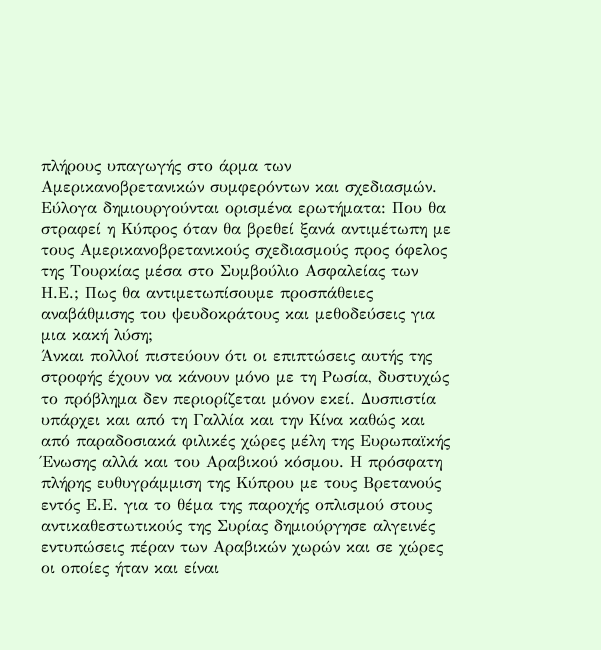πλήρους υπαγωγής στο άρμα των Αμερικανοβρετανικών συμφερόντων και σχεδιασμών.
Εύλογα δημιουργούνται ορισμένα ερωτήματα: Που θα στραφεί η Κύπρος όταν θα βρεθεί ξανά αντιμέτωπη με τους Αμερικανοβρετανικούς σχεδιασμούς προς όφελος της Τουρκίας μέσα στο Συμβούλιο Ασφαλείας των Η.Ε.; Πως θα αντιμετωπίσουμε προσπάθειες αναβάθμισης του ψευδοκράτους και μεθοδεύσεις για μια κακή λύση;
Άνκαι πολλοί πιστεύουν ότι οι επιπτώσεις αυτής της στροφής έχουν να κάνουν μόνο με τη Ρωσία, δυστυχώς το πρόβλημα δεν περιορίζεται μόνον εκεί. Δυσπιστία υπάρχει και από τη Γαλλία και την Κίνα καθώς και από παραδοσιακά φιλικές χώρες μέλη της Ευρωπαϊκής Ένωσης αλλά και του Αραβικού κόσμου. Η πρόσφατη πλήρης ευθυγράμμιση της Κύπρου με τους Βρετανούς εντός Ε.Ε. για το θέμα της παροχής οπλισμού στους αντικαθεστωτικούς της Συρίας δημιούργησε αλγεινές εντυπώσεις πέραν των Αραβικών χωρών και σε χώρες οι οποίες ήταν και είναι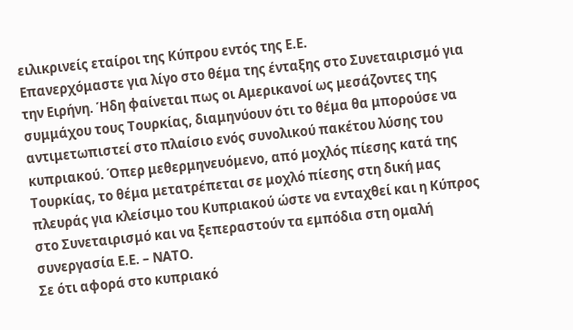ειλικρινείς εταίροι της Κύπρου εντός της Ε.Ε.
Επανερχόμαστε για λίγο στο θέμα της ένταξης στο Συνεταιρισμό για την Ειρήνη. Ήδη φαίνεται πως οι Αμερικανοί ως μεσάζοντες της συμμάχου τους Τουρκίας, διαμηνύουν ότι το θέμα θα μπορούσε να αντιμετωπιστεί στο πλαίσιο ενός συνολικού πακέτου λύσης του κυπριακού. Όπερ μεθερμηνευόμενο, από μοχλός πίεσης κατά της Τουρκίας, το θέμα μετατρέπεται σε μοχλό πίεσης στη δική μας πλευράς για κλείσιμο του Κυπριακού ώστε να ενταχθεί και η Κύπρος στο Συνεταιρισμό και να ξεπεραστούν τα εμπόδια στη ομαλή συνεργασία Ε.Ε. – ΝΑΤΟ.
Σε ότι αφορά στο κυπριακό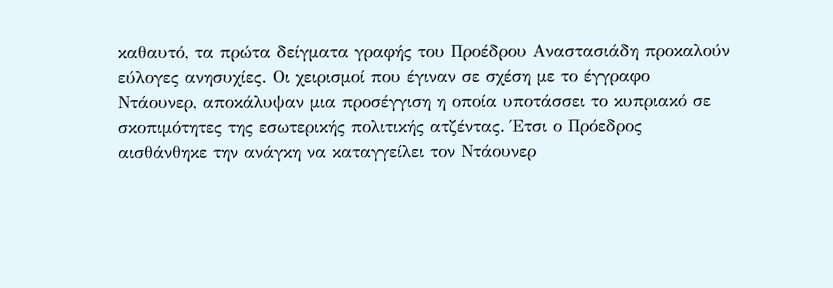καθαυτό, τα πρώτα δείγματα γραφής του Προέδρου Αναστασιάδη προκαλούν εύλογες ανησυχίες. Οι χειρισμοί που έγιναν σε σχέση με το έγγραφο Ντάουνερ, αποκάλυψαν μια προσέγγιση η οποία υποτάσσει το κυπριακό σε σκοπιμότητες της εσωτερικής πολιτικής ατζέντας. Έτσι ο Πρόεδρος αισθάνθηκε την ανάγκη να καταγγείλει τον Ντάουνερ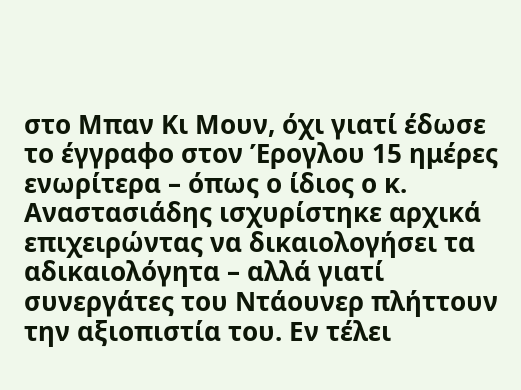στο Μπαν Κι Μουν, όχι γιατί έδωσε το έγγραφο στον Έρογλου 15 ημέρες ενωρίτερα – όπως ο ίδιος ο κ. Αναστασιάδης ισχυρίστηκε αρχικά επιχειρώντας να δικαιολογήσει τα αδικαιολόγητα – αλλά γιατί συνεργάτες του Ντάουνερ πλήττουν την αξιοπιστία του. Εν τέλει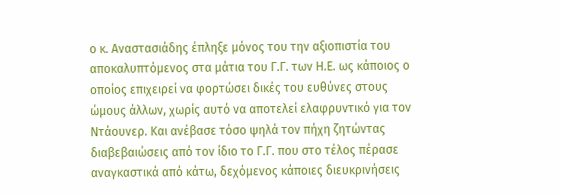ο κ. Αναστασιάδης έπληξε μόνος του την αξιοπιστία του αποκαλυπτόμενος στα μάτια του Γ.Γ. των Η.Ε. ως κάποιος ο οποίος επιχειρεί να φορτώσει δικές του ευθύνες στους ώμους άλλων, χωρίς αυτό να αποτελεί ελαφρυντικό για τον Ντάουνερ. Και ανέβασε τόσο ψηλά τον πήχη ζητώντας διαβεβαιώσεις από τον ίδιο το Γ.Γ. που στο τέλος πέρασε αναγκαστικά από κάτω, δεχόμενος κάποιες διευκρινήσεις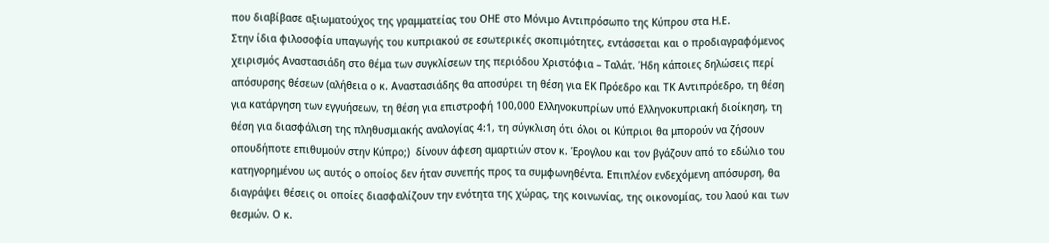που διαβίβασε αξιωματούχος της γραμματείας του ΟΗΕ στο Μόνιμο Αντιπρόσωπο της Κύπρου στα Η.Ε.
Στην ίδια φιλοσοφία υπαγωγής του κυπριακού σε εσωτερικές σκοπιμότητες, εντάσσεται και ο προδιαγραφόμενος χειρισμός Αναστασιάδη στο θέμα των συγκλίσεων της περιόδου Χριστόφια – Ταλάτ. Ήδη κάποιες δηλώσεις περί απόσυρσης θέσεων (αλήθεια ο κ. Αναστασιάδης θα αποσύρει τη θέση για ΕΚ Πρόεδρο και ΤΚ Αντιπρόεδρο, τη θέση για κατάργηση των εγγυήσεων, τη θέση για επιστροφή 100,000 Ελληνοκυπρίων υπό Ελληνοκυπριακή διοίκηση, τη θέση για διασφάλιση της πληθυσμιακής αναλογίας 4:1, τη σύγκλιση ότι όλοι οι Κύπριοι θα μπορούν να ζήσουν οπουδήποτε επιθυμούν στην Κύπρο;)  δίνουν άφεση αμαρτιών στον κ. Έρογλου και τον βγάζουν από το εδώλιο του κατηγορημένου ως αυτός ο οποίος δεν ήταν συνεπής προς τα συμφωνηθέντα. Επιπλέον ενδεχόμενη απόσυρση, θα διαγράψει θέσεις οι οποίες διασφαλίζουν την ενότητα της χώρας, της κοινωνίας, της οικονομίας, του λαού και των θεσμών. Ο κ.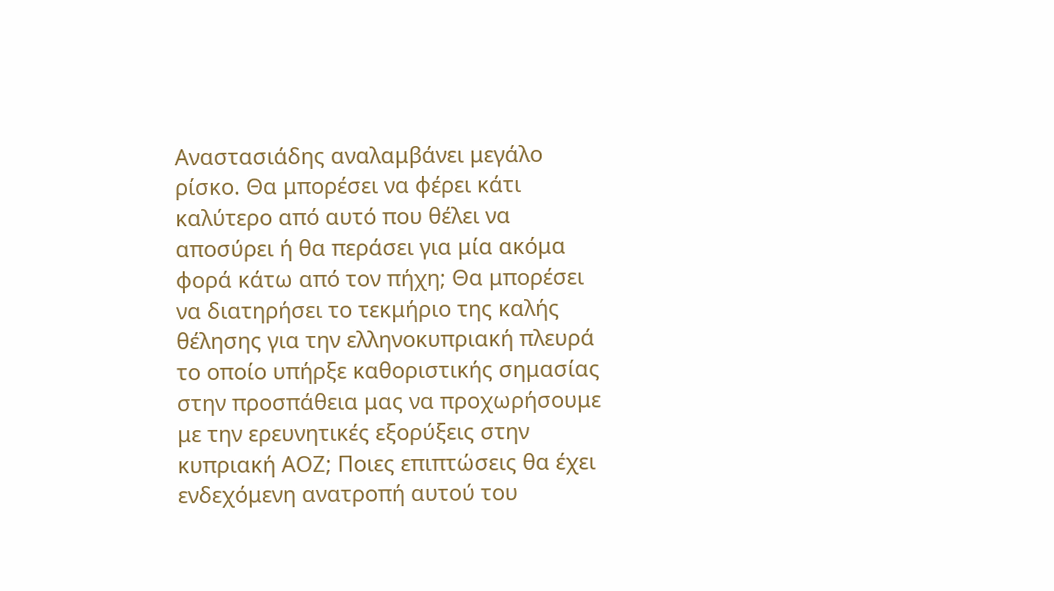Αναστασιάδης αναλαμβάνει μεγάλο ρίσκο. Θα μπορέσει να φέρει κάτι καλύτερο από αυτό που θέλει να αποσύρει ή θα περάσει για μία ακόμα φορά κάτω από τον πήχη; Θα μπορέσει να διατηρήσει το τεκμήριο της καλής θέλησης για την ελληνοκυπριακή πλευρά το οποίο υπήρξε καθοριστικής σημασίας στην προσπάθεια μας να προχωρήσουμε με την ερευνητικές εξορύξεις στην κυπριακή ΑΟΖ; Ποιες επιπτώσεις θα έχει ενδεχόμενη ανατροπή αυτού του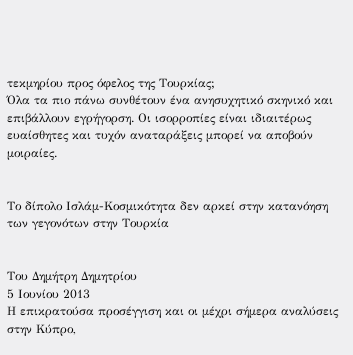τεκμηρίου προς όφελος της Τουρκίας;
Όλα τα πιο πάνω συνθέτουν ένα ανησυχητικό σκηνικό και επιβάλλουν εγρήγορση. Οι ισορροπίες είναι ιδιαιτέρως ευαίσθητες και τυχόν αναταράξεις μπορεί να αποβούν μοιραίες.


Το δίπολο Ισλάμ-Κοσμικότητα δεν αρκεί στην κατανόηση των γεγονότων στην Τουρκία


Του Δημήτρη Δημητρίου
5 Ιουνίου 2013
Η επικρατούσα προσέγγιση και οι μέχρι σήμερα αναλύσεις στην Κύπρο,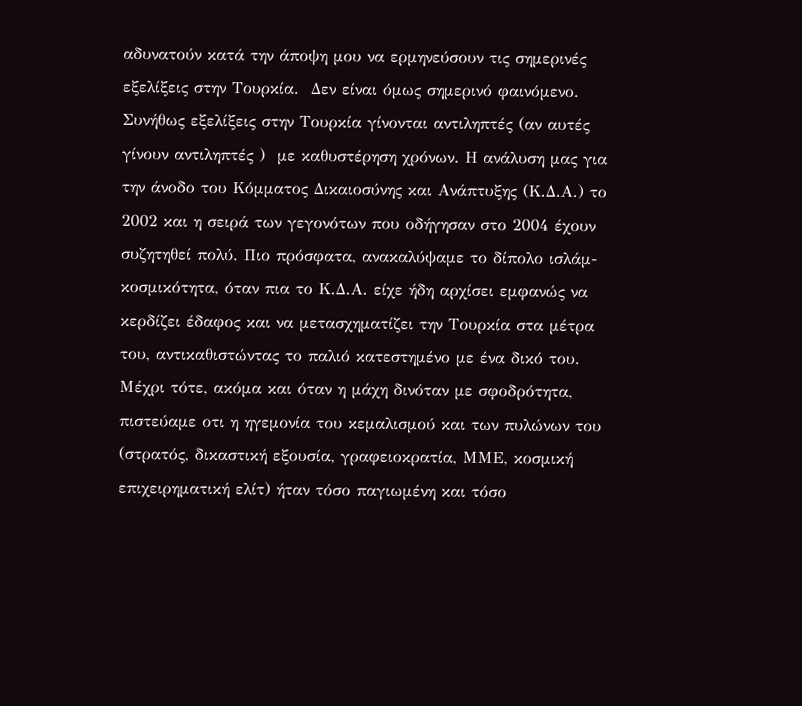αδυνατούν κατά την άποψη μου να ερμηνεύσουν τις σημερινές εξελίξεις στην Τουρκία.  Δεν είναι όμως σημερινό φαινόμενο. Συνήθως εξελίξεις στην Τουρκία γίνονται αντιληπτές (αν αυτές γίνουν αντιληπτές )  με καθυστέρηση χρόνων. Η ανάλυση μας για την άνοδο του Κόμματος Δικαιοσύνης και Ανάπτυξης (Κ.Δ.Α.) το 2002 και η σειρά των γεγονότων που οδήγησαν στο 2004 έχουν συζητηθεί πολύ. Πιο πρόσφατα, ανακαλύψαμε το δίπολο ισλάμ-κοσμικότητα, όταν πια το Κ.Δ.Α. είχε ήδη αρχίσει εμφανώς να κερδίζει έδαφος και να μετασχηματίζει την Τουρκία στα μέτρα του, αντικαθιστώντας το παλιό κατεστημένο με ένα δικό του. Μέχρι τότε, ακόμα και όταν η μάχη δινόταν με σφοδρότητα, πιστεύαμε οτι η ηγεμονία του κεμαλισμού και των πυλώνων του (στρατός, δικαστική εξουσία, γραφειοκρατία, ΜΜΕ, κοσμική επιχειρηματική ελίτ) ήταν τόσο παγιωμένη και τόσο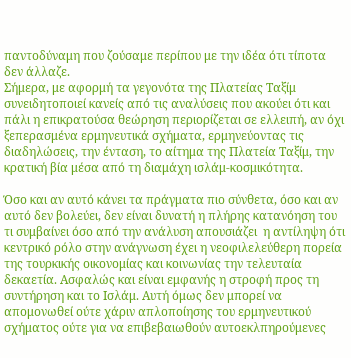παντοδύναμη που ζούσαμε περίπου με την ιδέα ότι τίποτα δεν άλλαζε.
Σήμερα, με αφορμή τα γεγονότα της Πλατείας Ταξίμ συνειδητοποιεί κανείς από τις αναλύσεις που ακούει ότι και πάλι η επικρατούσα θεώρηση περιορίζεται σε ελλειπή, αν όχι ξεπερασμένα ερμηνευτικά σχήματα, ερμηνεύοντας τις διαδηλώσεις, την ένταση, το αίτημα της Πλατεία Ταξίμ, την κρατική βία μέσα από τη διαμάχη ισλάμ-κοσμικότητα.

Όσο και αν αυτό κάνει τα πράγματα πιο σύνθετα, όσο και αν αυτό δεν βολεύει, δεν είναι δυνατή η πλήρης κατανόηση του τι συμβαίνει όσο από την ανάλυση απουσιάζει  η αντίληψη ότι κεντρικό ρόλο στην ανάγνωση έχει η νεοφιλελεύθερη πορεία της τουρκικής οικονομίας και κοινωνίας την τελευταία δεκαετία. Ασφαλώς και είναι εμφανής η στροφή προς τη συντήρηση και το Ισλάμ. Αυτή όμως δεν μπορεί να απομονωθεί ούτε χάριν απλοποίησης του ερμηνευτικού σχήματος ούτε για να επιβεβαιωθούν αυτοεκλπηρούμενες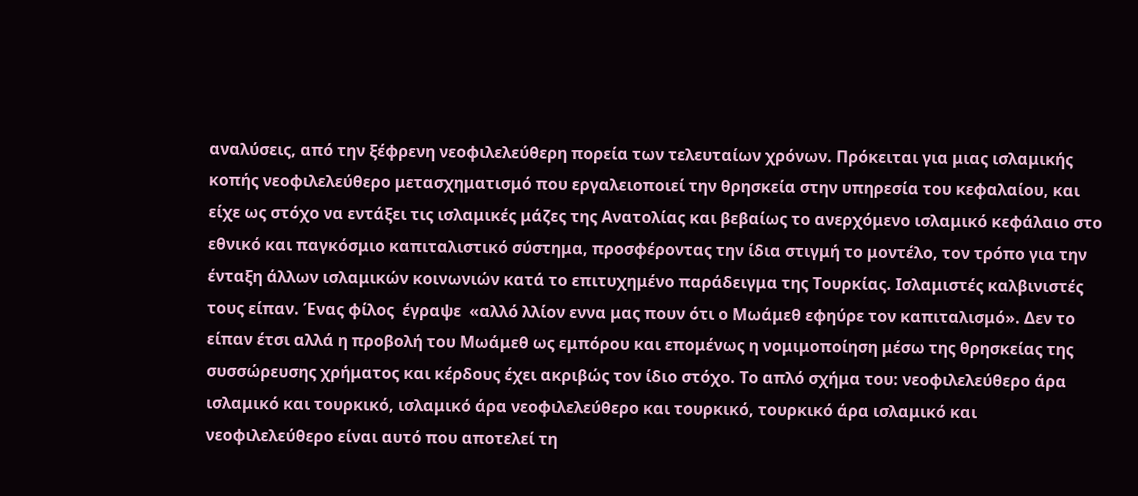αναλύσεις, από την ξέφρενη νεοφιλελεύθερη πορεία των τελευταίων χρόνων. Πρόκειται για μιας ισλαμικής κοπής νεοφιλελεύθερο μετασχηματισμό που εργαλειοποιεί την θρησκεία στην υπηρεσία του κεφαλαίου, και είχε ως στόχο να εντάξει τις ισλαμικές μάζες της Ανατολίας και βεβαίως το ανερχόμενο ισλαμικό κεφάλαιο στο εθνικό και παγκόσμιο καπιταλιστικό σύστημα, προσφέροντας την ίδια στιγμή το μοντέλο, τον τρόπο για την ένταξη άλλων ισλαμικών κοινωνιών κατά το επιτυχημένο παράδειγμα της Τουρκίας. Ισλαμιστές καλβινιστές τους είπαν. Ένας φίλος  έγραψε  «αλλό λλίον εννα μας πουν ότι ο Μωάμεθ εφηύρε τον καπιταλισμό». Δεν το είπαν έτσι αλλά η προβολή του Μωάμεθ ως εμπόρου και επομένως η νομιμοποίηση μέσω της θρησκείας της συσσώρευσης χρήματος και κέρδους έχει ακριβώς τον ίδιο στόχο. Το απλό σχήμα του: νεοφιλελεύθερο άρα ισλαμικό και τουρκικό, ισλαμικό άρα νεοφιλελεύθερο και τουρκικό, τουρκικό άρα ισλαμικό και νεοφιλελεύθερο είναι αυτό που αποτελεί τη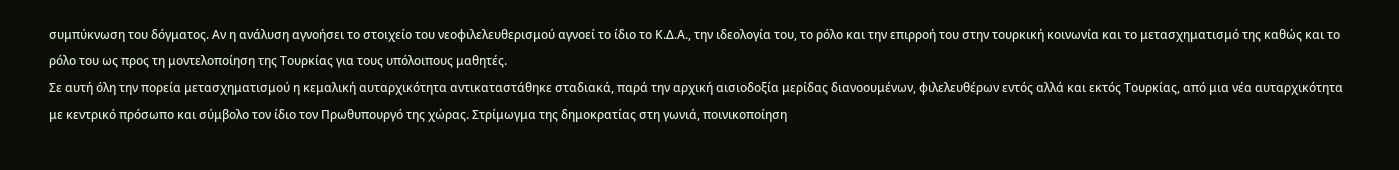συμπύκνωση του δόγματος. Αν η ανάλυση αγνοήσει το στοιχείο του νεοφιλελευθερισμού αγνοεί το ίδιο το Κ.Δ.Α., την ιδεολογία του, το ρόλο και την επιρροή του στην τουρκική κοινωνία και το μετασχηματισμό της καθώς και το ρόλο του ως προς τη μοντελοποίηση της Τουρκίας για τους υπόλοιπους μαθητές.
Σε αυτή όλη την πορεία μετασχηματισμού η κεμαλική αυταρχικότητα αντικαταστάθηκε σταδιακά, παρά την αρχική αισιοδοξία μερίδας διανοουμένων, φιλελευθέρων εντός αλλά και εκτός Τουρκίας, από μια νέα αυταρχικότητα με κεντρικό πρόσωπο και σύμβολο τον ίδιο τον Πρωθυπουργό της χώρας. Στρίμωγμα της δημοκρατίας στη γωνιά, ποινικοποίηση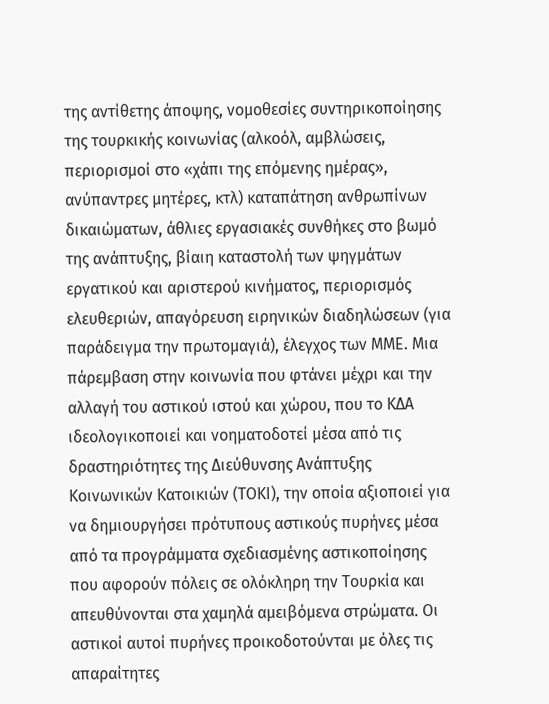της αντίθετης άποψης, νομοθεσίες συντηρικοποίησης  της τουρκικής κοινωνίας (αλκοόλ, αμβλώσεις, περιορισμοί στο «χάπι της επόμενης ημέρας», ανύπαντρες μητέρες, κτλ) καταπάτηση ανθρωπίνων δικαιώματων, άθλιες εργασιακές συνθήκες στο βωμό της ανάπτυξης, βίαιη καταστολή των ψηγμάτων εργατικού και αριστερού κινήματος, περιορισμός ελευθεριών, απαγόρευση ειρηνικών διαδηλώσεων (για παράδειγμα την πρωτομαγιά), έλεγχος των ΜΜΕ. Μια πάρεμβαση στην κοινωνία που φτάνει μέχρι και την αλλαγή του αστικού ιστού και χώρου, που το ΚΔΑ ιδεολογικοποιεί και νοηματοδοτεί μέσα από τις δραστηριότητες της Διεύθυνσης Ανάπτυξης Κοινωνικών Κατοικιών (ΤΟΚΙ), την οποία αξιοποιεί για να δημιουργήσει πρότυπους αστικούς πυρήνες μέσα από τα προγράμματα σχεδιασμένης αστικοποίησης που αφορούν πόλεις σε ολόκληρη την Τουρκία και απευθύνονται στα χαμηλά αμειβόμενα στρώματα. Οι αστικοί αυτοί πυρήνες προικοδοτούνται με όλες τις απαραίτητες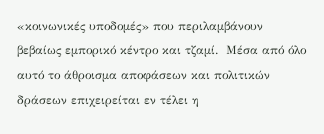«κοινωνικές υποδομές» που περιλαμβάνουν βεβαίως εμπορικό κέντρο και τζαμί.  Μέσα από όλο αυτό το άθροισμα αποφάσεων και πολιτικών δράσεων επιχειρείται εν τέλει η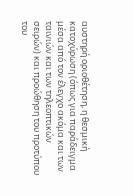αυστηρή οριοθέτηση, η θεσμική κατοχύρωση (όπως για παράδειγμα μέσα από τον έλεγχο ακόμα και των ταινιών και των τηλεοπτικών σειρών) και προώθηση του προτύπου του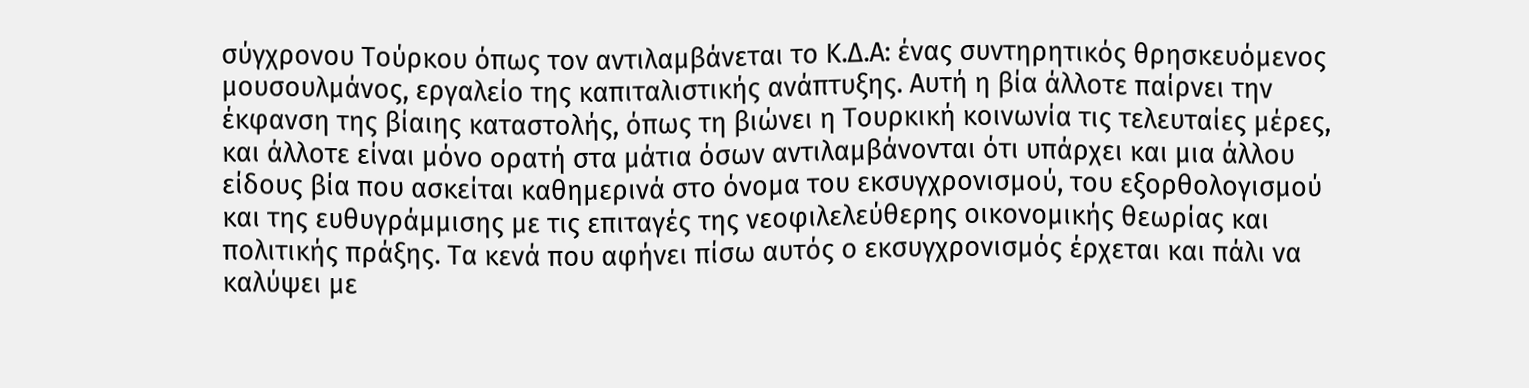σύγχρονου Τούρκου όπως τον αντιλαμβάνεται το Κ.Δ.Α: ένας συντηρητικός θρησκευόμενος μουσουλμάνος, εργαλείο της καπιταλιστικής ανάπτυξης. Αυτή η βία άλλοτε παίρνει την έκφανση της βίαιης καταστολής, όπως τη βιώνει η Τουρκική κοινωνία τις τελευταίες μέρες, και άλλοτε είναι μόνο ορατή στα μάτια όσων αντιλαμβάνονται ότι υπάρχει και μια άλλου είδους βία που ασκείται καθημερινά στο όνομα του εκσυγχρονισμού, του εξορθολογισμού και της ευθυγράμμισης με τις επιταγές της νεοφιλελεύθερης οικονομικής θεωρίας και πολιτικής πράξης. Τα κενά που αφήνει πίσω αυτός ο εκσυγχρονισμός έρχεται και πάλι να καλύψει με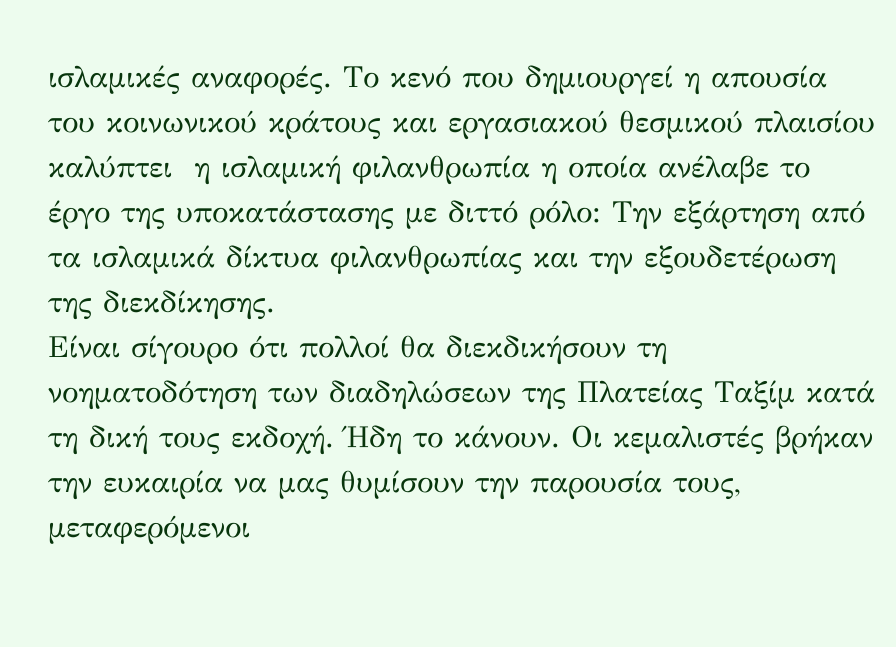ισλαμικές αναφορές. Το κενό που δημιουργεί η απουσία του κοινωνικού κράτους και εργασιακού θεσμικού πλαισίου καλύπτει  η ισλαμική φιλανθρωπία η οποία ανέλαβε το έργο της υποκατάστασης με διττό ρόλο: Την εξάρτηση από τα ισλαμικά δίκτυα φιλανθρωπίας και την εξουδετέρωση της διεκδίκησης.
Είναι σίγουρο ότι πολλοί θα διεκδικήσουν τη νοηματοδότηση των διαδηλώσεων της Πλατείας Ταξίμ κατά τη δική τους εκδοχή. Ήδη το κάνουν. Οι κεμαλιστές βρήκαν την ευκαιρία να μας θυμίσουν την παρουσία τους, μεταφερόμενοι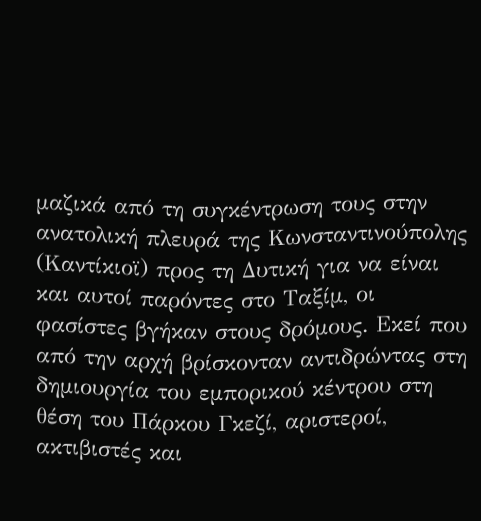μαζικά από τη συγκέντρωση τους στην ανατολική πλευρά της Κωνσταντινούπολης (Καντίκιοϊ) προς τη Δυτική για να είναι και αυτοί παρόντες στο Ταξίμ, οι φασίστες βγήκαν στους δρόμους. Εκεί που από την αρχή βρίσκονταν αντιδρώντας στη δημιουργία του εμπορικού κέντρου στη θέση του Πάρκου Γκεζί, αριστεροί, ακτιβιστές και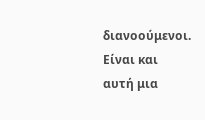διανοούμενοι. Είναι και αυτή μια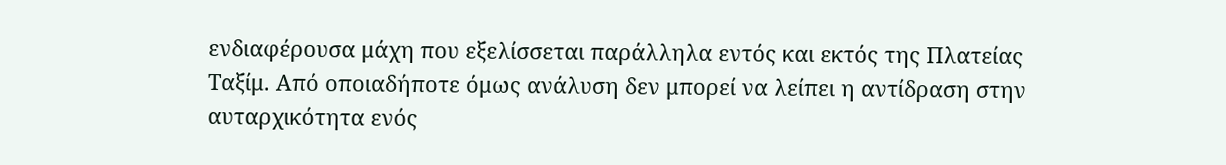ενδιαφέρουσα μάχη που εξελίσσεται παράλληλα εντός και εκτός της Πλατείας Ταξίμ. Από οποιαδήποτε όμως ανάλυση δεν μπορεί να λείπει η αντίδραση στην αυταρχικότητα ενός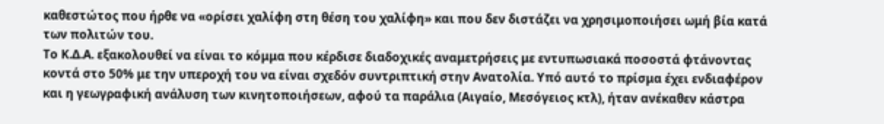καθεστώτος που ήρθε να «ορίσει χαλίφη στη θέση του χαλίφη» και που δεν διστάζει να χρησιμοποιήσει ωμή βία κατά των πολιτών του.
Το Κ.Δ.Α. εξακολουθεί να είναι το κόμμα που κέρδισε διαδοχικές αναμετρήσεις με εντυπωσιακά ποσοστά φτάνοντας κοντά στο 50% με την υπεροχή του να είναι σχεδόν συντριπτική στην Ανατολία. Υπό αυτό το πρίσμα έχει ενδιαφέρον και η γεωγραφική ανάλυση των κινητοποιήσεων, αφού τα παράλια (Αιγαίο, Μεσόγειος κτλ), ήταν ανέκαθεν κάστρα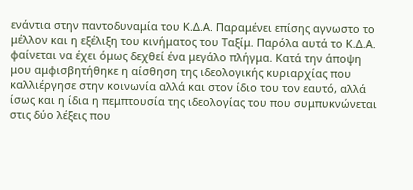ενάντια στην παντοδυναμία του Κ.Δ.Α. Παραμένει επίσης αγνωστο το μέλλον και η εξέλιξη του κινήματος του Ταξίμ. Παρόλα αυτά το Κ.Δ.Α. φαίνεται να έχει όμως δεχθεί ένα μεγάλο πλήγμα. Κατά την άποψη μου αμφισβητήθηκε η αίσθηση της ιδεολογικής κυριαρχίας που καλλιέργησε στην κοινωνία αλλά και στον ίδιο του τον εαυτό, αλλά ίσως και η ίδια η πεμπτουσία της ιδεολογίας του που συμπυκνώνεται στις δύο λέξεις που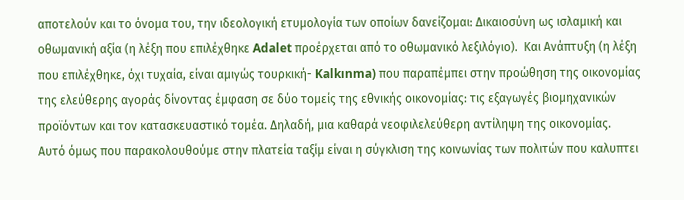αποτελούν και το όνομα του, την ιδεολογική ετυμολογία των οποίων δανείζομαι: Δικαιοσύνη ως ισλαμική και οθωμανική αξία (η λέξη που επιλέχθηκε Adalet προέρχεται από το οθωμανικό λεξιλόγιο).  Και Ανάπτυξη (η λέξη που επιλέχθηκε, όχι τυχαία, είναι αμιγώς τουρκική- Kalkınma) που παραπέμπει στην προώθηση της οικονομίας της ελεύθερης αγοράς δίνοντας έμφαση σε δύο τομείς της εθνικής οικονομίας: τις εξαγωγές βιομηχανικών προϊόντων και τον κατασκευαστικό τομέα. Δηλαδή, μια καθαρά νεοφιλελεύθερη αντίληψη της οικονομίας.
Αυτό όμως που παρακολουθούμε στην πλατεία ταξίμ είναι η σύγκλιση της κοινωνίας των πολιτών που καλυπτει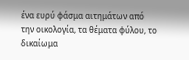ένα ευρύ φάσμα αιτημάτων από την οικολογία, τα θέματα φύλου, το δικαίωμα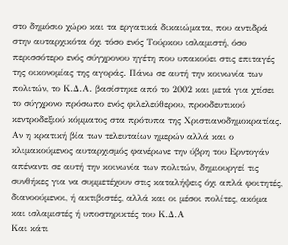στο δημόσιο χώρο και τα εργατικά δικαιώματα, που αντιδρά στην αυταρχικότα όχι τόσο ενός Τούρκου ισλαμιστή, όσο περισσότερο ενός σύγχρονου ηγέτη που υπακούει στις επιταγές της οικονομίας της αγοράς. Πάνω σε αυτή την κοινωνία των πολιτών, το Κ.Δ.Α. βασίστηκε από το 2002 και μετά για χτίσει το σύγχρονο πρόσωπο ενός φιλελεύθερου, προοδευτικού κεντροδεξιού κόμματος στα πρότυπα της Χριστιανοδημοκρατίας. Αν η κρατική βία των τελευταίων ημερών αλλά και ο κλιμακούμενος αυταρχισμός φανέρωνε την ύβρη του Ερντογάν απέναντι σε αυτή την κοινωνία των πολιτών, δημιουργεί τις συνθήκες για να συμμετέχουν στις καταλήψεις όχι απλά φοιτητές, διανοούμενοι, ή ακτιβιστές, αλλά και οι μέσοι πολίτες, ακόμα και ισλαμιστές ή υποστηρικτές του Κ.Δ.Α
Και κάτι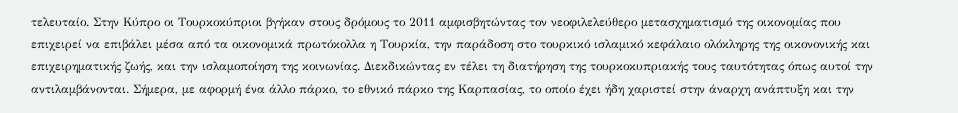τελευταίο. Στην Κύπρο οι Τουρκοκύπριοι βγήκαν στους δρόμους το 2011 αμφισβητώντας τον νεοφιλελεύθερο μετασχηματισμό της οικονομίας που επιχειρεί να επιβάλει μέσα από τα οικονομικά πρωτόκολλα η Τουρκία, την παράδοση στο τουρκικό ισλαμικό κεφάλαιο ολόκληρης της οικονονικής και επιχειρηματικής ζωής, και την ισλαμοποίηση της κοινωνίας. Διεκδικώντας εν τέλει τη διατήρηση της τουρκοκυπριακής τους ταυτότητας όπως αυτοί την αντιλαμβάνονται. Σήμερα, με αφορμή ένα άλλο πάρκο, το εθνικό πάρκο της Καρπασίας, το οποίο έχει ήδη χαριστεί στην άναρχη ανάπτυξη και την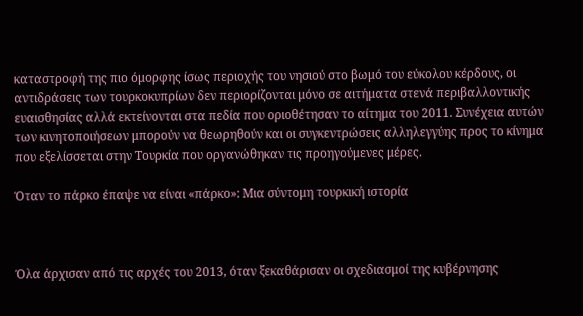καταστροφή της πιο όμορφης ίσως περιοχής του νησιού στο βωμό του εύκολου κέρδους, οι  αντιδράσεις των τουρκοκυπρίων δεν περιορίζονται μόνο σε αιτήματα στενά περιβαλλοντικής ευαισθησίας αλλά εκτείνονται στα πεδία που οριοθέτησαν το αίτημα του 2011. Συνέχεια αυτών των κινητοποιήσεων μπορούν να θεωρηθούν και οι συγκεντρώσεις αλληλεγγύης προς το κίνημα που εξελίσσεται στην Τουρκία που οργανώθηκαν τις προηγούμενες μέρες.

Όταν το πάρκο έπαψε να είναι «πάρκο»: Μια σύντομη τουρκική ιστορία



Όλα άρχισαν από τις αρχές του 2013, όταν ξεκαθάρισαν οι σχεδιασμοί της κυβέρνησης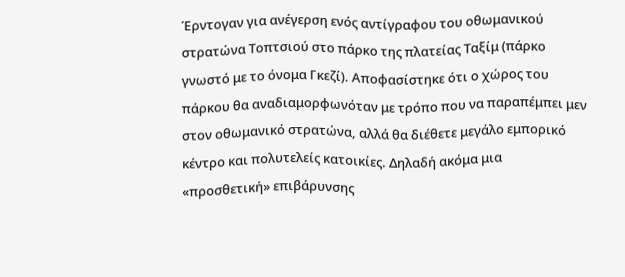Έρντογαν για ανέγερση ενός αντίγραφου του οθωμανικού στρατώνα Τοπτσιού στο πάρκο της πλατείας Ταξίμ (πάρκο γνωστό με το όνομα Γκεζί). Αποφασίστηκε ότι ο χώρος του πάρκου θα αναδιαμορφωνόταν με τρόπο που να παραπέμπει μεν στον οθωμανικό στρατώνα, αλλά θα διέθετε μεγάλο εμπορικό κέντρο και πολυτελείς κατοικίες. Δηλαδή ακόμα μια «προσθετική» επιβάρυνσης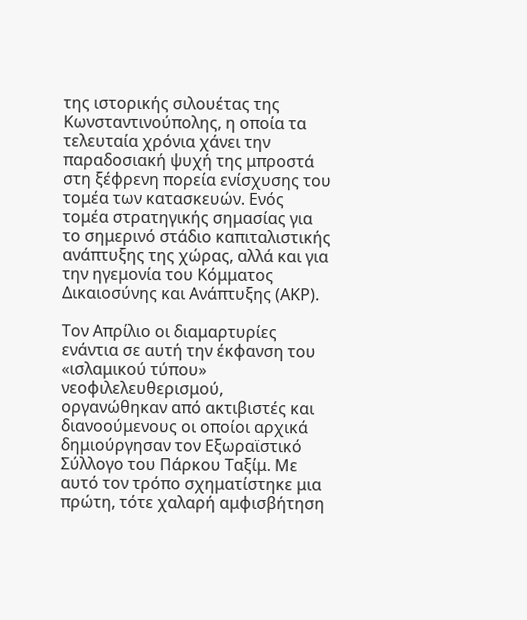της ιστορικής σιλουέτας της Κωνσταντινούπολης, η οποία τα τελευταία χρόνια χάνει την παραδοσιακή ψυχή της μπροστά στη ξέφρενη πορεία ενίσχυσης του τομέα των κατασκευών. Ενός τομέα στρατηγικής σημασίας για το σημερινό στάδιο καπιταλιστικής ανάπτυξης της χώρας, αλλά και για την ηγεμονία του Κόμματος Δικαιοσύνης και Ανάπτυξης (ΑΚΡ).

Τον Απρίλιο οι διαμαρτυρίες ενάντια σε αυτή την έκφανση του «ισλαμικού τύπου» νεοφιλελευθερισμού, οργανώθηκαν από ακτιβιστές και διανοούμενους οι οποίοι αρχικά δημιούργησαν τον Εξωραϊστικό Σύλλογο του Πάρκου Ταξίμ. Με αυτό τον τρόπο σχηματίστηκε μια πρώτη, τότε χαλαρή αμφισβήτηση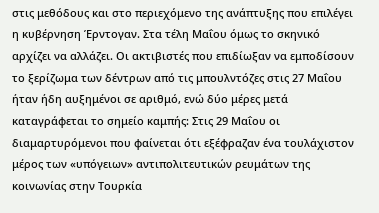στις μεθόδους και στο περιεχόμενο της ανάπτυξης που επιλέγει η κυβέρνηση Έρντογαν. Στα τέλη Μαΐου όμως το σκηνικό αρχίζει να αλλάζει. Οι ακτιβιστές που επιδίωξαν να εμποδίσουν το ξερίζωμα των δέντρων από τις μπουλντόζες στις 27 Μαΐου ήταν ήδη αυξημένοι σε αριθμό, ενώ δύο μέρες μετά καταγράφεται το σημείο καμπής: Στις 29 Μαΐου οι διαμαρτυρόμενοι που φαίνεται ότι εξέφραζαν ένα τουλάχιστον μέρος των «υπόγειων» αντιπολιτευτικών ρευμάτων της κοινωνίας στην Τουρκία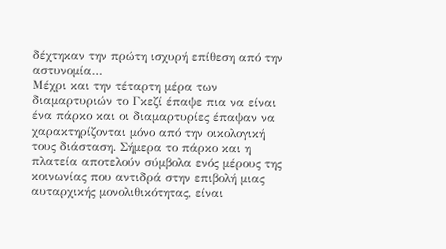δέχτηκαν την πρώτη ισχυρή επίθεση από την αστυνομία…
Μέχρι και την τέταρτη μέρα των διαμαρτυριών το Γκεζί έπαψε πια να είναι ένα πάρκο και οι διαμαρτυρίες έπαψαν να χαρακτηρίζονται μόνο από την οικολογική τους διάσταση. Σήμερα το πάρκο και η πλατεία αποτελούν σύμβολα ενός μέρους της κοινωνίας που αντιδρά στην επιβολή μιας αυταρχικής μονολιθικότητας, είναι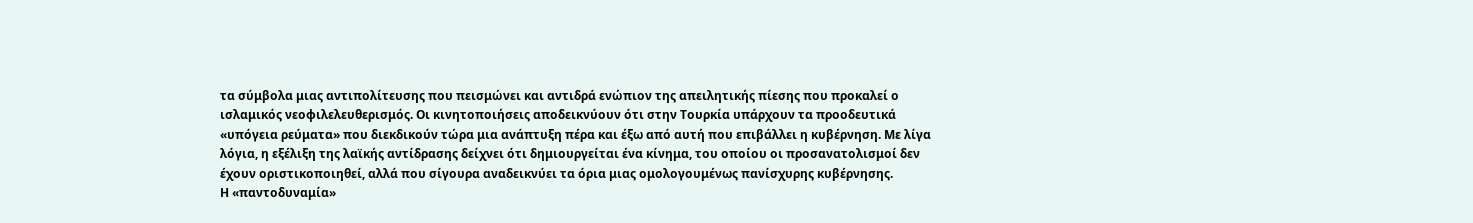τα σύμβολα μιας αντιπολίτευσης που πεισμώνει και αντιδρά ενώπιον της απειλητικής πίεσης που προκαλεί ο ισλαμικός νεοφιλελευθερισμός. Οι κινητοποιήσεις αποδεικνύουν ότι στην Τουρκία υπάρχουν τα προοδευτικά «υπόγεια ρεύματα» που διεκδικούν τώρα μια ανάπτυξη πέρα και έξω από αυτή που επιβάλλει η κυβέρνηση. Με λίγα λόγια, η εξέλιξη της λαϊκής αντίδρασης δείχνει ότι δημιουργείται ένα κίνημα, του οποίου οι προσανατολισμοί δεν έχουν οριστικοποιηθεί, αλλά που σίγουρα αναδεικνύει τα όρια μιας ομολογουμένως πανίσχυρης κυβέρνησης.
Η «παντοδυναμία»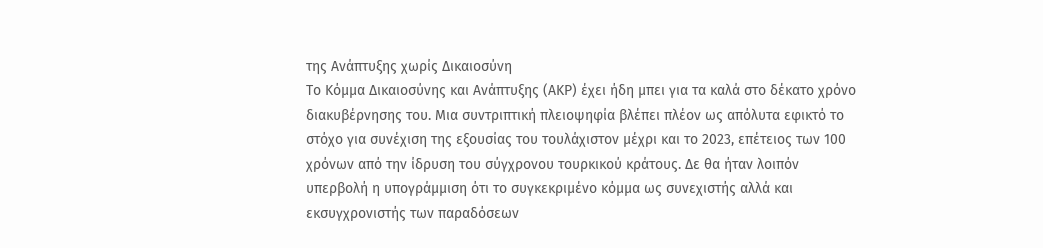της Ανάπτυξης χωρίς Δικαιοσύνη
Το Κόμμα Δικαιοσύνης και Ανάπτυξης (ΑΚΡ) έχει ήδη μπει για τα καλά στο δέκατο χρόνο διακυβέρνησης του. Μια συντριπτική πλειοψηφία βλέπει πλέον ως απόλυτα εφικτό το στόχο για συνέχιση της εξουσίας του τουλάχιστον μέχρι και το 2023, επέτειος των 100 χρόνων από την ίδρυση του σύγχρονου τουρκικού κράτους. Δε θα ήταν λοιπόν υπερβολή η υπογράμμιση ότι το συγκεκριμένο κόμμα ως συνεχιστής αλλά και εκσυγχρονιστής των παραδόσεων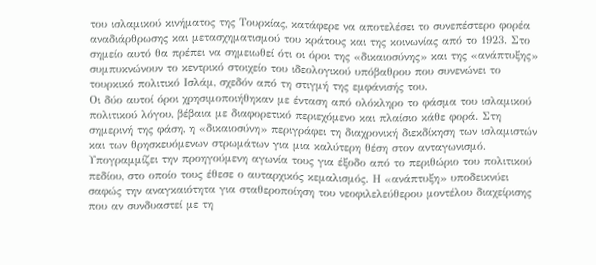του ισλαμικού κινήματος της Τουρκίας, κατάφερε να αποτελέσει το συνεπέστερο φορέα αναδιάρθρωσης και μετασχηματισμού του κράτους και της κοινωνίας από το 1923. Στο σημείο αυτό θα πρέπει να σημειωθεί ότι οι όροι της «δικαιοσύνης» και της «ανάπτυξης» συμπυκνώνουν το κεντρικό στοιχείο του ιδεολογικού υπόβαθρου που συνενώνει το τουρκικό πολιτικό Ισλάμ, σχεδόν από τη στιγμή της εμφάνισής του.
Οι δύο αυτοί όροι χρησιμοποιήθηκαν με ένταση από ολόκληρο το φάσμα του ισλαμικού πολιτικού λόγου, βέβαια με διαφορετικό περιεχόμενο και πλαίσιο κάθε φορά. Στη σημερινή της φάση, η «δικαιοσύνη» περιγράφει τη διαχρονική διεκδίκηση των ισλαμιστών και των θρησκευόμενων στρωμάτων για μια καλύτερη θέση στον ανταγωνισμό. Υπογραμμίζει την προηγούμενη αγωνία τους για έξοδο από το περιθώριο του πολιτικού πεδίου, στο οποίο τους έθεσε ο αυταρχικός κεμαλισμός. Η «ανάπτυξη» υποδεικνύει σαφώς την αναγκαιότητα για σταθεροποίηση του νεοφιλελεύθερου μοντέλου διαχείρισης που αν συνδυαστεί με τη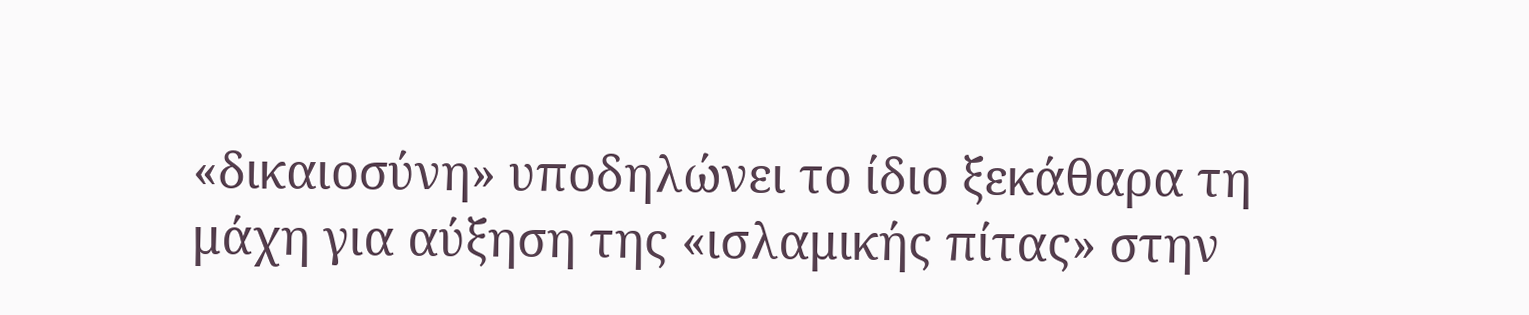«δικαιοσύνη» υποδηλώνει το ίδιο ξεκάθαρα τη μάχη για αύξηση της «ισλαμικής πίτας» στην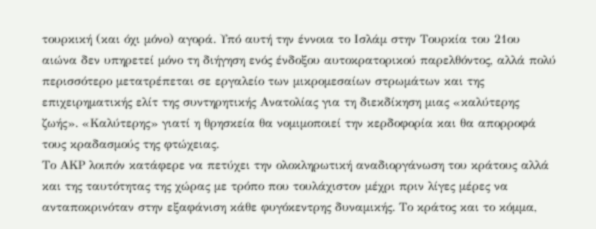τουρκική (και όχι μόνο) αγορά. Υπό αυτή την έννοια το Ισλάμ στην Τουρκία του 21ου αιώνα δεν υπηρετεί μόνο τη διήγηση ενός ένδοξου αυτοκρατορικού παρελθόντος, αλλά πολύ περισσότερο μετατρέπεται σε εργαλείο των μικρομεσαίων στρωμάτων και της επιχειρηματικής ελίτ της συντηρητικής Ανατολίας για τη διεκδίκηση μιας «καλύτερης ζωής». «Καλύτερης» γιατί η θρησκεία θα νομιμοποιεί την κερδοφορία και θα απορροφά τους κραδασμούς της φτώχειας.
Το ΑΚΡ λοιπόν κατάφερε να πετύχει την ολοκληρωτική αναδιοργάνωση του κράτους αλλά και της ταυτότητας της χώρας με τρόπο που τουλάχιστον μέχρι πριν λίγες μέρες να ανταποκρινόταν στην εξαφάνιση κάθε φυγόκεντρης δυναμικής. Το κράτος και το κόμμα,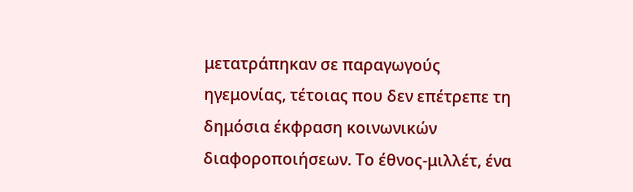μετατράπηκαν σε παραγωγούς ηγεμονίας, τέτοιας που δεν επέτρεπε τη δημόσια έκφραση κοινωνικών διαφοροποιήσεων. Το έθνος-μιλλέτ, ένα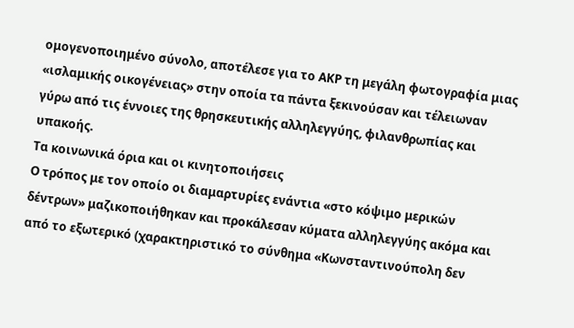ομογενοποιημένο σύνολο, αποτέλεσε για το ΑΚΡ τη μεγάλη φωτογραφία μιας «ισλαμικής οικογένειας» στην οποία τα πάντα ξεκινούσαν και τέλειωναν γύρω από τις έννοιες της θρησκευτικής αλληλεγγύης, φιλανθρωπίας και υπακοής.
Τα κοινωνικά όρια και οι κινητοποιήσεις
Ο τρόπος με τον οποίο οι διαμαρτυρίες ενάντια «στο κόψιμο μερικών δέντρων» μαζικοποιήθηκαν και προκάλεσαν κύματα αλληλεγγύης ακόμα και από το εξωτερικό (χαρακτηριστικό το σύνθημα «Κωνσταντινούπολη δεν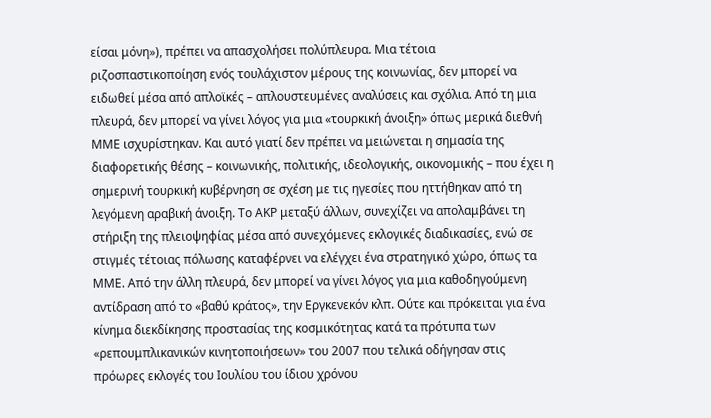είσαι μόνη»), πρέπει να απασχολήσει πολύπλευρα. Μια τέτοια ριζοσπαστικοποίηση ενός τουλάχιστον μέρους της κοινωνίας, δεν μπορεί να ειδωθεί μέσα από απλοϊκές – απλουστευμένες αναλύσεις και σχόλια. Από τη μια πλευρά, δεν μπορεί να γίνει λόγος για μια «τουρκική άνοιξη» όπως μερικά διεθνή ΜΜΕ ισχυρίστηκαν. Και αυτό γιατί δεν πρέπει να μειώνεται η σημασία της διαφορετικής θέσης – κοινωνικής, πολιτικής, ιδεολογικής, οικονομικής – που έχει η σημερινή τουρκική κυβέρνηση σε σχέση με τις ηγεσίες που ηττήθηκαν από τη λεγόμενη αραβική άνοιξη. Το ΑΚΡ μεταξύ άλλων, συνεχίζει να απολαμβάνει τη στήριξη της πλειοψηφίας μέσα από συνεχόμενες εκλογικές διαδικασίες, ενώ σε στιγμές τέτοιας πόλωσης καταφέρνει να ελέγχει ένα στρατηγικό χώρο, όπως τα ΜΜΕ. Από την άλλη πλευρά, δεν μπορεί να γίνει λόγος για μια καθοδηγούμενη αντίδραση από το «βαθύ κράτος», την Εργκενεκόν κλπ. Ούτε και πρόκειται για ένα κίνημα διεκδίκησης προστασίας της κοσμικότητας κατά τα πρότυπα των «ρεπουμπλικανικών κινητοποιήσεων» του 2007 που τελικά οδήγησαν στις πρόωρες εκλογές του Ιουλίου του ίδιου χρόνου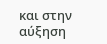και στην αύξηση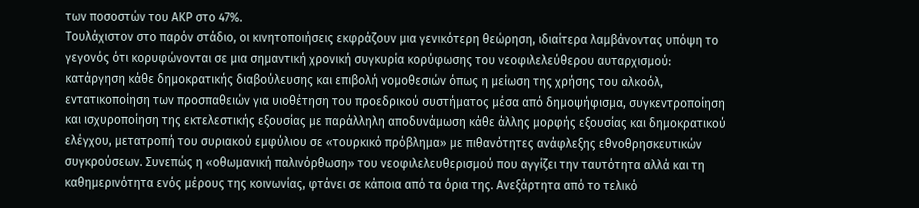των ποσοστών του ΑΚΡ στο 47%.
Τουλάχιστον στο παρόν στάδιο, οι κινητοποιήσεις εκφράζουν μια γενικότερη θεώρηση, ιδιαίτερα λαμβάνοντας υπόψη το γεγονός ότι κορυφώνονται σε μια σημαντική χρονική συγκυρία κορύφωσης του νεοφιλελεύθερου αυταρχισμού: κατάργηση κάθε δημοκρατικής διαβούλευσης και επιβολή νομοθεσιών όπως η μείωση της χρήσης του αλκοόλ, εντατικοποίηση των προσπαθειών για υιοθέτηση του προεδρικού συστήματος μέσα από δημοψήφισμα, συγκεντροποίηση και ισχυροποίηση της εκτελεστικής εξουσίας με παράλληλη αποδυνάμωση κάθε άλλης μορφής εξουσίας και δημοκρατικού ελέγχου, μετατροπή του συριακού εμφύλιου σε «τουρκικό πρόβλημα» με πιθανότητες ανάφλεξης εθνοθρησκευτικών συγκρούσεων. Συνεπώς η «οθωμανική παλινόρθωση» του νεοφιλελευθερισμού που αγγίζει την ταυτότητα αλλά και τη καθημερινότητα ενός μέρους της κοινωνίας, φτάνει σε κάποια από τα όρια της. Ανεξάρτητα από το τελικό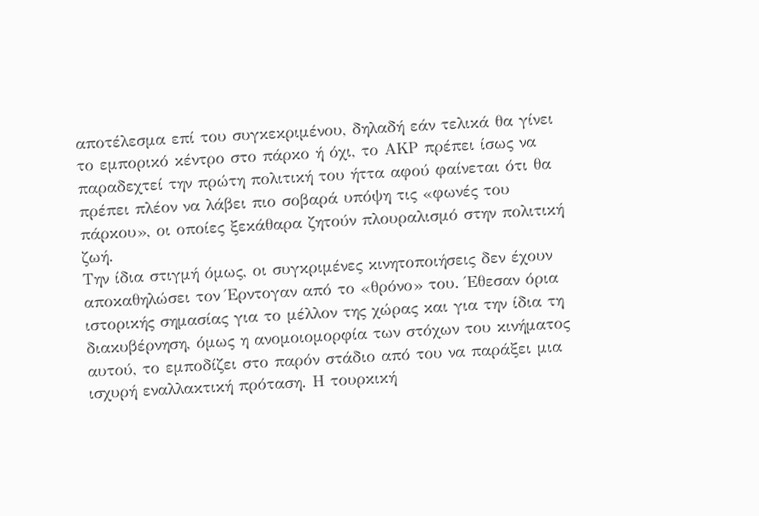αποτέλεσμα επί του συγκεκριμένου, δηλαδή εάν τελικά θα γίνει το εμπορικό κέντρο στο πάρκο ή όχι, το ΑΚΡ πρέπει ίσως να παραδεχτεί την πρώτη πολιτική του ήττα αφού φαίνεται ότι θα πρέπει πλέον να λάβει πιο σοβαρά υπόψη τις «φωνές του πάρκου», οι οποίες ξεκάθαρα ζητούν πλουραλισμό στην πολιτική ζωή.
Την ίδια στιγμή όμως, οι συγκριμένες κινητοποιήσεις δεν έχουν αποκαθηλώσει τον Έρντογαν από το «θρόνο» του. Έθεσαν όρια ιστορικής σημασίας για το μέλλον της χώρας και για την ίδια τη διακυβέρνηση, όμως η ανομοιομορφία των στόχων του κινήματος αυτού, το εμποδίζει στο παρόν στάδιο από του να παράξει μια ισχυρή εναλλακτική πρόταση. Η τουρκική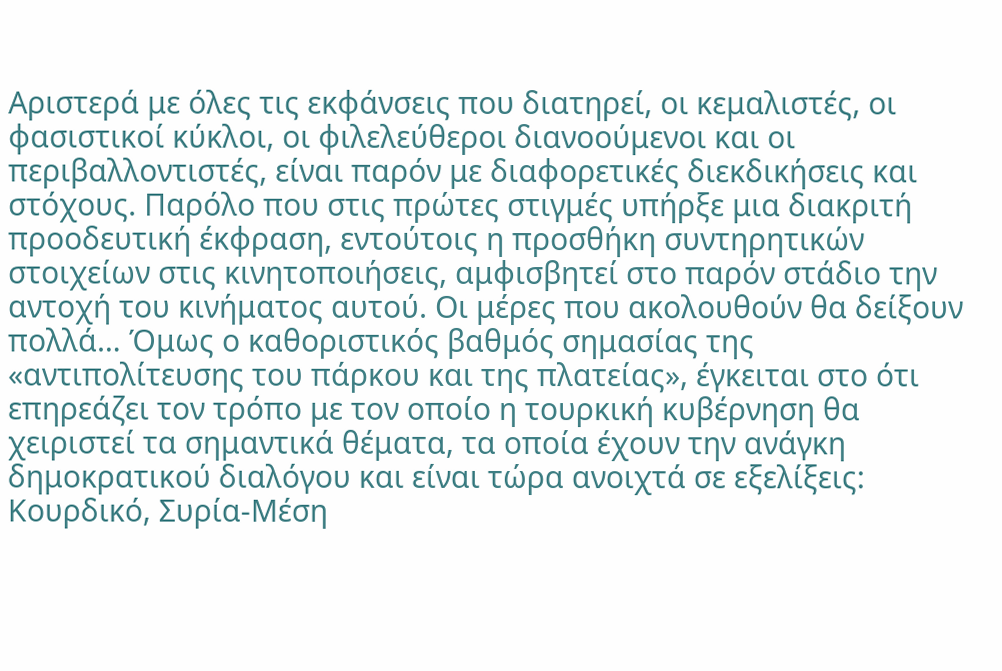Αριστερά με όλες τις εκφάνσεις που διατηρεί, οι κεμαλιστές, οι φασιστικοί κύκλοι, οι φιλελεύθεροι διανοούμενοι και οι περιβαλλοντιστές, είναι παρόν με διαφορετικές διεκδικήσεις και στόχους. Παρόλο που στις πρώτες στιγμές υπήρξε μια διακριτή προοδευτική έκφραση, εντούτοις η προσθήκη συντηρητικών στοιχείων στις κινητοποιήσεις, αμφισβητεί στο παρόν στάδιο την αντοχή του κινήματος αυτού. Οι μέρες που ακολουθούν θα δείξουν πολλά… Όμως ο καθοριστικός βαθμός σημασίας της «αντιπολίτευσης του πάρκου και της πλατείας», έγκειται στο ότι επηρεάζει τον τρόπο με τον οποίο η τουρκική κυβέρνηση θα χειριστεί τα σημαντικά θέματα, τα οποία έχουν την ανάγκη δημοκρατικού διαλόγου και είναι τώρα ανοιχτά σε εξελίξεις: Κουρδικό, Συρία-Μέση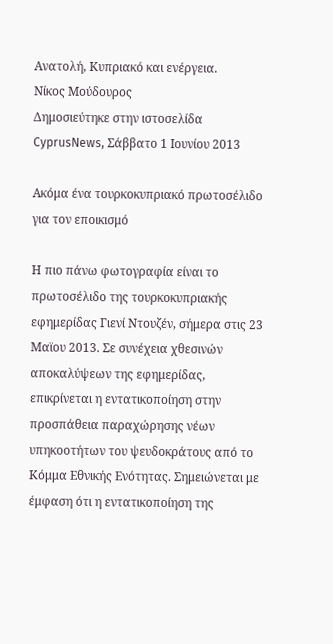Ανατολή, Κυπριακό και ενέργεια.
Νίκος Μούδουρος
Δημοσιεύτηκε στην ιστοσελίδα CyprusNews, Σάββατο 1 Ιουνίου 2013

Ακόμα ένα τουρκοκυπριακό πρωτοσέλιδο για τον εποικισμό

Η πιο πάνω φωτογραφία είναι το πρωτοσέλιδο της τουρκοκυπριακής εφημερίδας Γιενί Ντουζέν, σήμερα στις 23 Μαϊου 2013. Σε συνέχεια χθεσινών αποκαλύψεων της εφημερίδας, επικρίνεται η εντατικοποίηση στην προσπάθεια παραχώρησης νέων υπηκοοτήτων του ψευδοκράτους από το Κόμμα Εθνικής Ενότητας. Σημειώνεται με έμφαση ότι η εντατικοποίηση της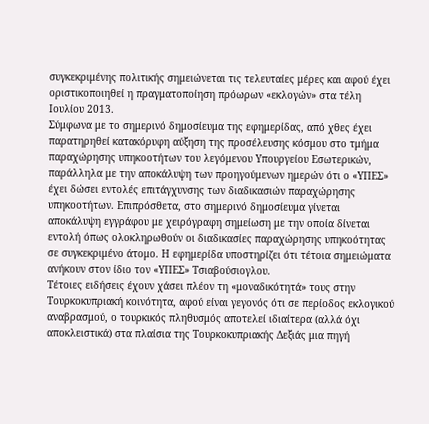συγκεκριμένης πολιτικής σημειώνεται τις τελευταίες μέρες και αφού έχει οριστικοποιηθεί η πραγματοποίηση πρόωρων «εκλογών» στα τέλη Ιουλίου 2013.
Σύμφωνα με το σημερινό δημοσίευμα της εφημερίδας, από χθες έχει παρατηρηθεί κατακόρυφη αύξηση της προσέλευσης κόσμου στο τμήμα παραχώρησης υπηκοοτήτων του λεγόμενου Υπουργείου Εσωτερικών, παράλληλα με την αποκάλυψη των προηγούμενων ημερών ότι ο «ΥΠΕΣ» έχει δώσει εντολές επιτάγχυνσης των διαδικασιών παραχώρησης υπηκοοτήτων. Επιπρόσθετα, στο σημερινό δημοσίευμα γίνεται αποκάλυψη εγγράφου με χειρόγραφη σημείωση με την οποία δίνεται εντολή όπως ολοκληρωθούν οι διαδικασίες παραχώρησης υπηκοότητας σε συγκεκριμένο άτομο. Η εφημερίδα υποστηρίζει ότι τέτοια σημειώματα ανήκουν στον ίδιο τον «ΥΠΕΣ» Τσιαβούσιογλου.
Τέτοιες ειδήσεις έχουν χάσει πλέον τη «μοναδικότητά» τους στην Τουρκοκυπριακή κοινότητα, αφού είναι γεγονός ότι σε περίοδος εκλογικού αναβρασμού, ο τουρκικός πληθυσμός αποτελεί ιδιαίτερα (αλλά όχι αποκλειστικά) στα πλαίσια της Τουρκοκυπριακής Δεξιάς μια πηγή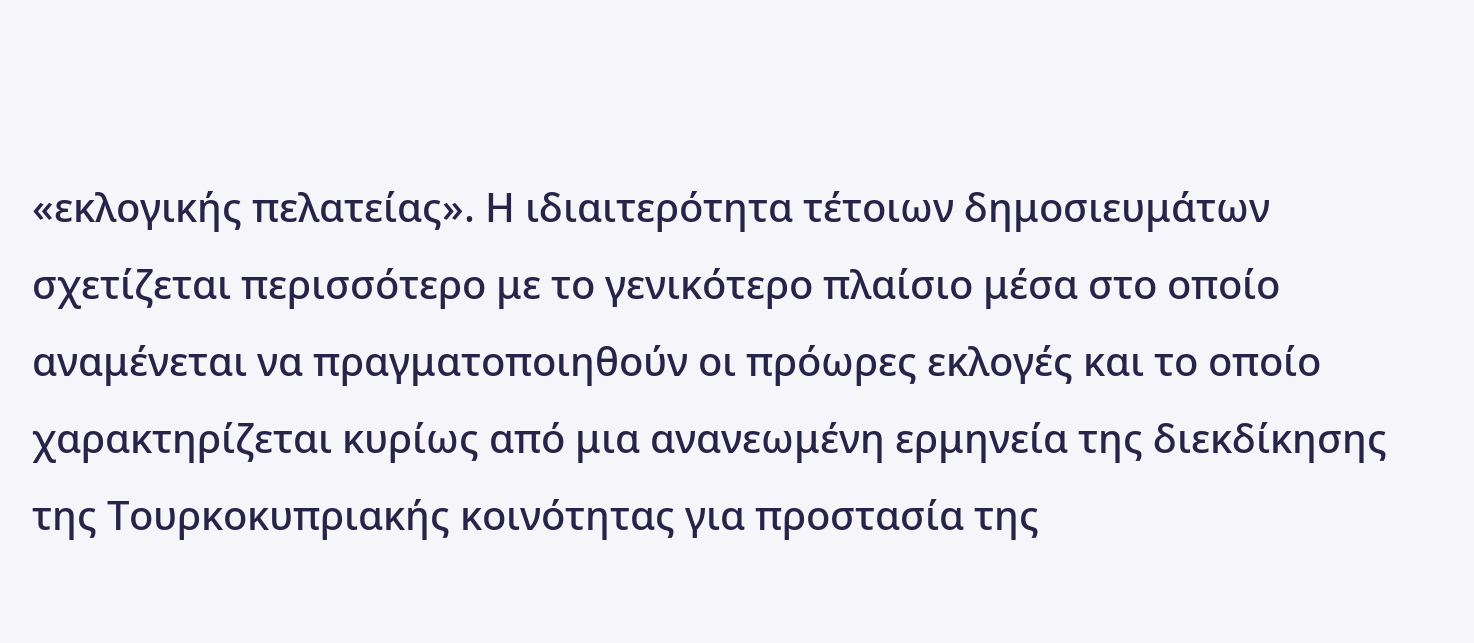«εκλογικής πελατείας». Η ιδιαιτερότητα τέτοιων δημοσιευμάτων σχετίζεται περισσότερο με το γενικότερο πλαίσιο μέσα στο οποίο αναμένεται να πραγματοποιηθούν οι πρόωρες εκλογές και το οποίο χαρακτηρίζεται κυρίως από μια ανανεωμένη ερμηνεία της διεκδίκησης της Τουρκοκυπριακής κοινότητας για προστασία της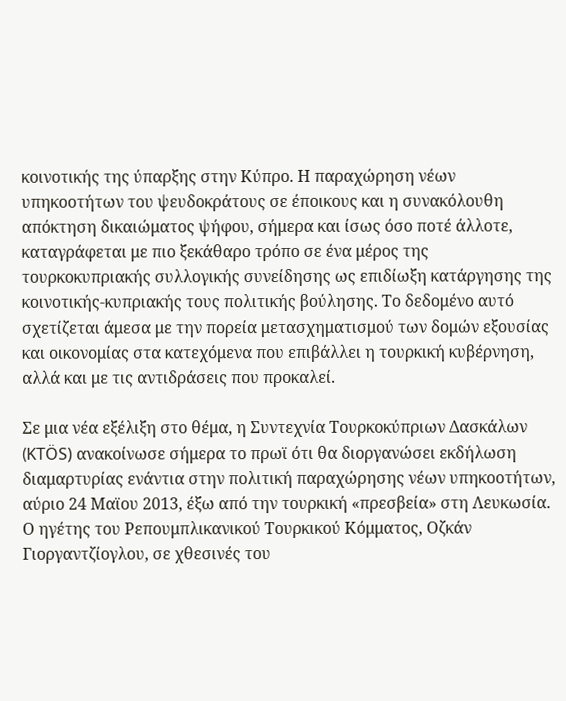κοινοτικής της ύπαρξης στην Κύπρο. Η παραχώρηση νέων υπηκοοτήτων του ψευδοκράτους σε έποικους και η συνακόλουθη απόκτηση δικαιώματος ψήφου, σήμερα και ίσως όσο ποτέ άλλοτε, καταγράφεται με πιο ξεκάθαρο τρόπο σε ένα μέρος της τουρκοκυπριακής συλλογικής συνείδησης ως επιδίωξη κατάργησης της κοινοτικής-κυπριακής τους πολιτικής βούλησης. Το δεδομένο αυτό σχετίζεται άμεσα με την πορεία μετασχηματισμού των δομών εξουσίας και οικονομίας στα κατεχόμενα που επιβάλλει η τουρκική κυβέρνηση, αλλά και με τις αντιδράσεις που προκαλεί.

Σε μια νέα εξέλιξη στο θέμα, η Συντεχνία Τουρκοκύπριων Δασκάλων (KTÖS) ανακοίνωσε σήμερα το πρωϊ ότι θα διοργανώσει εκδήλωση διαμαρτυρίας ενάντια στην πολιτική παραχώρησης νέων υπηκοοτήτων, αύριο 24 Μαϊου 2013, έξω από την τουρκική «πρεσβεία» στη Λευκωσία. Ο ηγέτης του Ρεπουμπλικανικού Τουρκικού Κόμματος, Οζκάν Γιοργαντζίογλου, σε χθεσινές του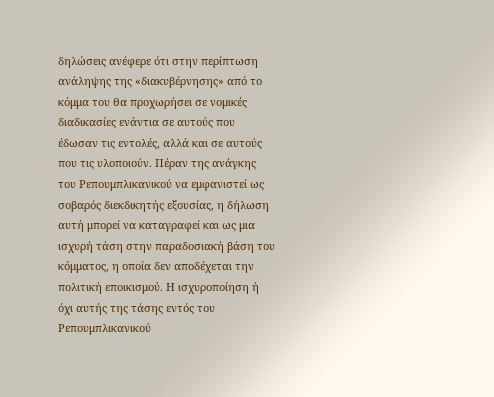δηλώσεις ανέφερε ότι στην περίπτωση ανάληψης της «διακυβέρνησης» από το κόμμα του θα προχωρήσει σε νομικές διαδικασίες ενάντια σε αυτούς που έδωσαν τις εντολές, αλλά και σε αυτούς που τις υλοποιούν. Πέραν της ανάγκης του Ρεπουμπλικανικού να εμφανιστεί ως σοβαρός διεκδικητής εξουσίας, η δήλωση αυτή μπορεί να καταγραφεί και ως μια ισχυρή τάση στην παραδοσιακή βάση του κόμματος, η οποία δεν αποδέχεται την πολιτική εποικισμού. Η ισχυροποίηση ή όχι αυτής της τάσης εντός του Ρεπουμπλικανικού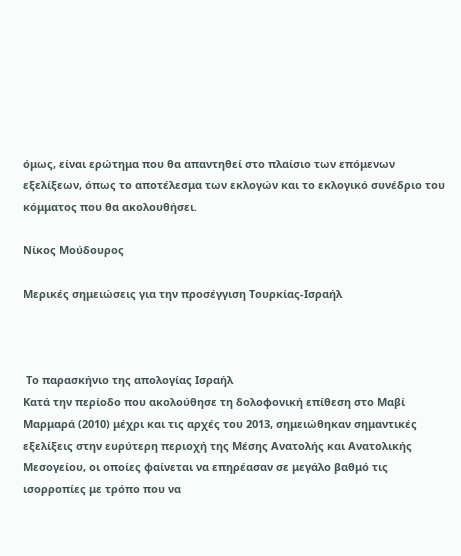όμως, είναι ερώτημα που θα απαντηθεί στο πλαίσιο των επόμενων εξελίξεων, όπως το αποτέλεσμα των εκλογών και το εκλογικό συνέδριο του κόμματος που θα ακολουθήσει.

Νίκος Μούδουρος

Μερικές σημειώσεις για την προσέγγιση Τουρκίας-Ισραήλ



 Το παρασκήνιο της απολογίας Ισραήλ
Κατά την περίοδο που ακολούθησε τη δολοφονική επίθεση στο Μαβί Μαρμαρά (2010) μέχρι και τις αρχές του 2013, σημειώθηκαν σημαντικές εξελίξεις στην ευρύτερη περιοχή της Μέσης Ανατολής και Ανατολικής Μεσογείου, οι οποίες φαίνεται να επηρέασαν σε μεγάλο βαθμό τις ισορροπίες με τρόπο που να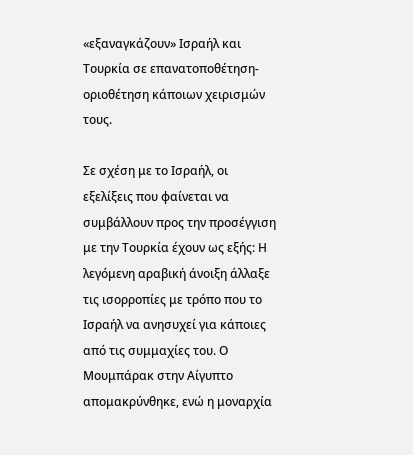«εξαναγκάζουν» Ισραήλ και Τουρκία σε επανατοποθέτηση-οριοθέτηση κάποιων χειρισμών τους.

Σε σχέση με το Ισραήλ, οι εξελίξεις που φαίνεται να συμβάλλουν προς την προσέγγιση με την Τουρκία έχουν ως εξής: Η λεγόμενη αραβική άνοιξη άλλαξε τις ισορροπίες με τρόπο που το Ισραήλ να ανησυχεί για κάποιες από τις συμμαχίες του. Ο Μουμπάρακ στην Αίγυπτο απομακρύνθηκε, ενώ η μοναρχία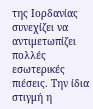της Ιορδανίας συνεχίζει να αντιμετωπίζει πολλές εσωτερικές πιέσεις. Την ίδια στιγμή η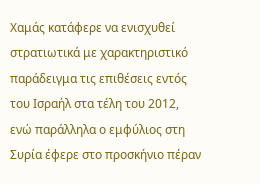Χαμάς κατάφερε να ενισχυθεί στρατιωτικά με χαρακτηριστικό παράδειγμα τις επιθέσεις εντός του Ισραήλ στα τέλη του 2012, ενώ παράλληλα ο εμφύλιος στη Συρία έφερε στο προσκήνιο πέραν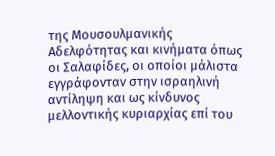της Μουσουλμανικής Αδελφότητας και κινήματα όπως οι Σαλαφίδες, οι οποίοι μάλιστα εγγράφονταν στην ισραηλινή αντίληψη και ως κίνδυνος μελλοντικής κυριαρχίας επί του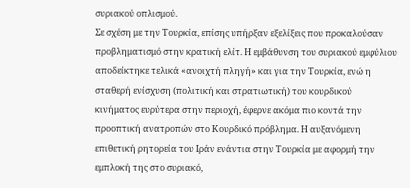συριακού οπλισμού.
Σε σχέση με την Τουρκία, επίσης υπήρξαν εξελίξεις που προκαλούσαν προβληματισμό στην κρατική ελίτ. Η εμβάθυνση του συριακού εμφύλιου αποδείκτηκε τελικά «ανοιχτή πληγή» και για την Τουρκία, ενώ η σταθερή ενίσχυση (πολιτική και στρατιωτική) του κουρδικού κινήματος ευρύτερα στην περιοχή, έφερνε ακόμα πιο κοντά την προοπτική ανατροπών στο Κουρδικό πρόβλημα. Η αυξανόμενη επιθετική ρητορεία του Ιράν ενάντια στην Τουρκία με αφορμή την εμπλοκή της στο συριακό,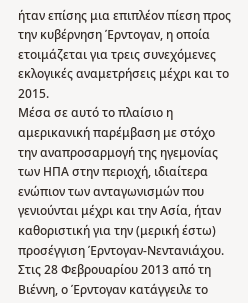ήταν επίσης μια επιπλέον πίεση προς την κυβέρνηση Έρντογαν, η οποία ετοιμάζεται για τρεις συνεχόμενες εκλογικές αναμετρήσεις μέχρι και το 2015.
Μέσα σε αυτό το πλαίσιο η αμερικανική παρέμβαση με στόχο την αναπροσαρμογή της ηγεμονίας των ΗΠΑ στην περιοχή, ιδιαίτερα ενώπιον των ανταγωνισμών που γενιούνται μέχρι και την Ασία, ήταν καθοριστική για την (μερική έστω) προσέγγιση Έρντογαν-Νεντανιάχου. Στις 28 Φεβρουαρίου 2013 από τη Βιέννη, ο Έρντογαν κατάγγειλε το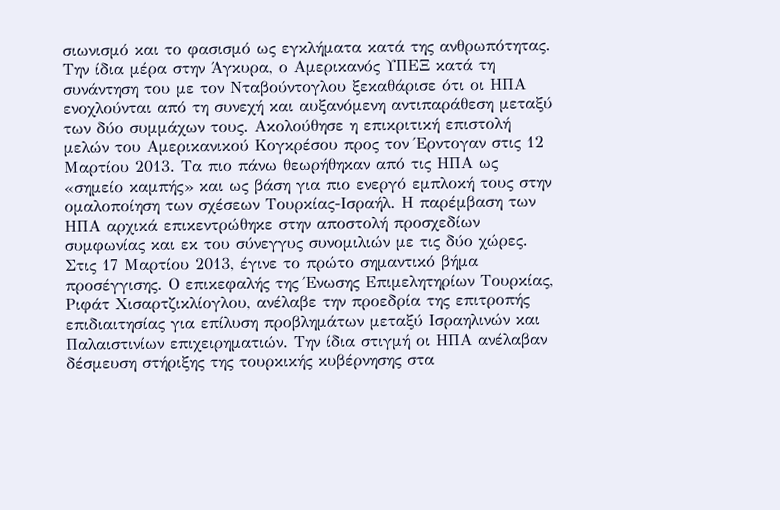σιωνισμό και το φασισμό ως εγκλήματα κατά της ανθρωπότητας. Την ίδια μέρα στην Άγκυρα, ο Αμερικανός ΥΠΕΞ κατά τη συνάντηση του με τον Νταβούντογλου ξεκαθάρισε ότι οι ΗΠΑ ενοχλούνται από τη συνεχή και αυξανόμενη αντιπαράθεση μεταξύ των δύο συμμάχων τους. Ακολούθησε η επικριτική επιστολή μελών του Αμερικανικού Κογκρέσου προς τον Έρντογαν στις 12 Μαρτίου 2013. Τα πιο πάνω θεωρήθηκαν από τις ΗΠΑ ως «σημείο καμπής» και ως βάση για πιο ενεργό εμπλοκή τους στην ομαλοποίηση των σχέσεων Τουρκίας-Ισραήλ. Η παρέμβαση των ΗΠΑ αρχικά επικεντρώθηκε στην αποστολή προσχεδίων συμφωνίας και εκ του σύνεγγυς συνομιλιών με τις δύο χώρες. Στις 17 Μαρτίου 2013, έγινε το πρώτο σημαντικό βήμα προσέγγισης. Ο επικεφαλής της Ένωσης Επιμελητηρίων Τουρκίας, Ριφάτ Χισαρτζικλίογλου, ανέλαβε την προεδρία της επιτροπής επιδιαιτησίας για επίλυση προβλημάτων μεταξύ Ισραηλινών και Παλαιστινίων επιχειρηματιών. Την ίδια στιγμή οι ΗΠΑ ανέλαβαν δέσμευση στήριξης της τουρκικής κυβέρνησης στα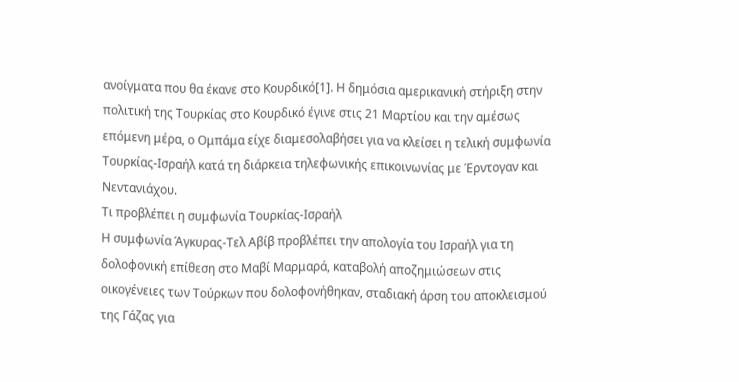ανοίγματα που θα έκανε στο Κουρδικό[1]. Η δημόσια αμερικανική στήριξη στην πολιτική της Τουρκίας στο Κουρδικό έγινε στις 21 Μαρτίου και την αμέσως επόμενη μέρα, ο Ομπάμα είχε διαμεσολαβήσει για να κλείσει η τελική συμφωνία Τουρκίας-Ισραήλ κατά τη διάρκεια τηλεφωνικής επικοινωνίας με Έρντογαν και Νεντανιάχου.
Τι προβλέπει η συμφωνία Τουρκίας-Ισραήλ
Η συμφωνία Άγκυρας-Τελ Αβίβ προβλέπει την απολογία του Ισραήλ για τη δολοφονική επίθεση στο Μαβί Μαρμαρά, καταβολή αποζημιώσεων στις οικογένειες των Τούρκων που δολοφονήθηκαν, σταδιακή άρση του αποκλεισμού της Γάζας για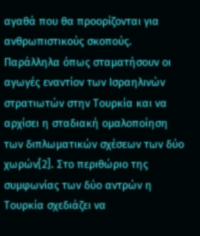αγαθά που θα προορίζονται για ανθρωπιστικούς σκοπούς. Παράλληλα όπως σταματήσουν οι αγωγές εναντίον των Ισραηλινών στρατιωτών στην Τουρκία και να αρχίσει η σταδιακή ομαλοποίηση των διπλωματικών σχέσεων των δύο χωρών[2]. Στο περιθώριο της συμφωνίας των δύο αντρών η Τουρκία σχεδιάζει να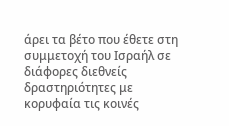άρει τα βέτο που έθετε στη συμμετοχή του Ισραήλ σε διάφορες διεθνείς δραστηριότητες με κορυφαία τις κοινές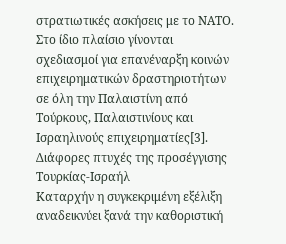στρατιωτικές ασκήσεις με το ΝΑΤΟ. Στο ίδιο πλαίσιο γίνονται σχεδιασμοί για επανέναρξη κοινών επιχειρηματικών δραστηριοτήτων σε όλη την Παλαιστίνη από Τούρκους, Παλαιστινίους και Ισραηλινούς επιχειρηματίες[3].
Διάφορες πτυχές της προσέγγισης Τουρκίας-Ισραήλ
Καταρχήν η συγκεκριμένη εξέλιξη αναδεικνύει ξανά την καθοριστική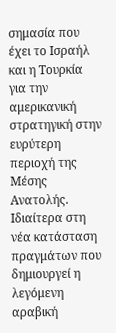σημασία που έχει το Ισραήλ και η Τουρκία για την αμερικανική στρατηγική στην ευρύτερη περιοχή της Μέσης Ανατολής. Ιδιαίτερα στη νέα κατάσταση πραγμάτων που δημιουργεί η λεγόμενη αραβική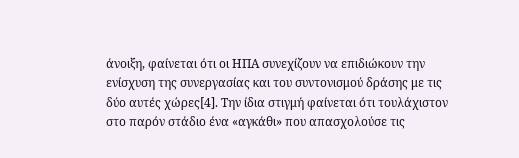άνοιξη, φαίνεται ότι οι ΗΠΑ συνεχίζουν να επιδιώκουν την ενίσχυση της συνεργασίας και του συντονισμού δράσης με τις δύο αυτές χώρες[4]. Την ίδια στιγμή φαίνεται ότι τουλάχιστον στο παρόν στάδιο ένα «αγκάθι» που απασχολούσε τις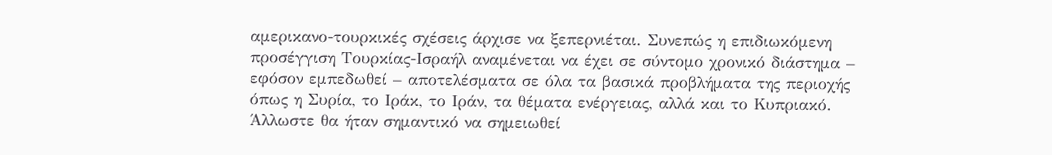αμερικανο-τουρκικές σχέσεις άρχισε να ξεπερνιέται. Συνεπώς η επιδιωκόμενη προσέγγιση Τουρκίας-Ισραήλ αναμένεται να έχει σε σύντομο χρονικό διάστημα – εφόσον εμπεδωθεί – αποτελέσματα σε όλα τα βασικά προβλήματα της περιοχής όπως η Συρία, το Ιράκ, το Ιράν, τα θέματα ενέργειας, αλλά και το Κυπριακό. Άλλωστε θα ήταν σημαντικό να σημειωθεί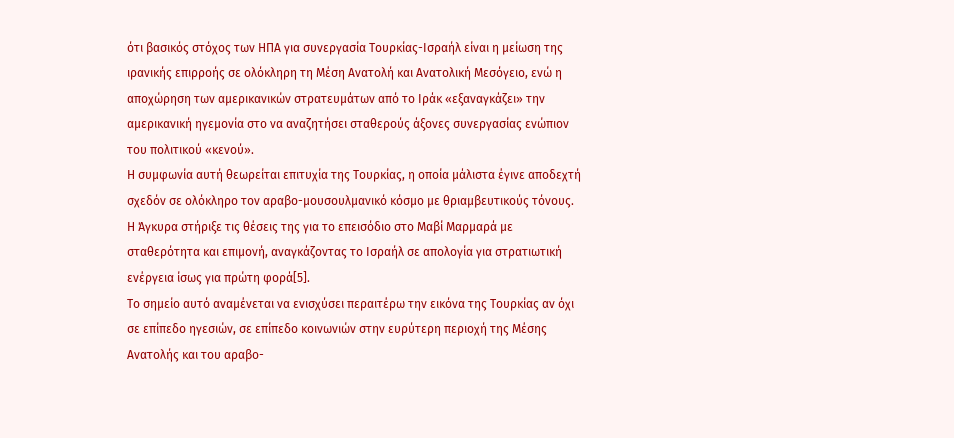ότι βασικός στόχος των ΗΠΑ για συνεργασία Τουρκίας-Ισραήλ είναι η μείωση της ιρανικής επιρροής σε ολόκληρη τη Μέση Ανατολή και Ανατολική Μεσόγειο, ενώ η αποχώρηση των αμερικανικών στρατευμάτων από το Ιράκ «εξαναγκάζει» την αμερικανική ηγεμονία στο να αναζητήσει σταθερούς άξονες συνεργασίας ενώπιον του πολιτικού «κενού».
Η συμφωνία αυτή θεωρείται επιτυχία της Τουρκίας, η οποία μάλιστα έγινε αποδεχτή σχεδόν σε ολόκληρο τον αραβο-μουσουλμανικό κόσμο με θριαμβευτικούς τόνους. Η Άγκυρα στήριξε τις θέσεις της για το επεισόδιο στο Μαβί Μαρμαρά με σταθερότητα και επιμονή, αναγκάζοντας το Ισραήλ σε απολογία για στρατιωτική ενέργεια ίσως για πρώτη φορά[5].
Το σημείο αυτό αναμένεται να ενισχύσει περαιτέρω την εικόνα της Τουρκίας αν όχι σε επίπεδο ηγεσιών, σε επίπεδο κοινωνιών στην ευρύτερη περιοχή της Μέσης Ανατολής και του αραβο-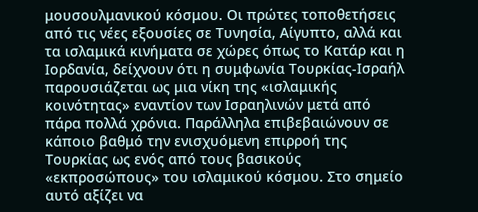μουσουλμανικού κόσμου. Οι πρώτες τοποθετήσεις από τις νέες εξουσίες σε Τυνησία, Αίγυπτο, αλλά και τα ισλαμικά κινήματα σε χώρες όπως το Κατάρ και η Ιορδανία, δείχνουν ότι η συμφωνία Τουρκίας-Ισραήλ παρουσιάζεται ως μια νίκη της «ισλαμικής κοινότητας» εναντίον των Ισραηλινών μετά από πάρα πολλά χρόνια. Παράλληλα επιβεβαιώνουν σε κάποιο βαθμό την ενισχυόμενη επιρροή της Τουρκίας ως ενός από τους βασικούς «εκπροσώπους» του ισλαμικού κόσμου. Στο σημείο αυτό αξίζει να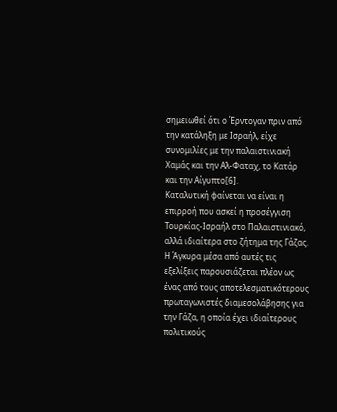σημειωθεί ότι ο Έρντογαν πριν από την κατάληξη με Ισραήλ, είχε συνομιλίες με την παλαιστινιακή Χαμάς και την Αλ-Φαταχ, το Κατάρ και την Αίγυπτο[6].
Καταλυτική φαίνεται να είναι η επιρροή που ασκεί η προσέγγιση Τουρκίας-Ισραήλ στο Παλαιστινιακό, αλλά ιδιαίτερα στο ζήτημα της Γάζας. Η Άγκυρα μέσα από αυτές τις εξελίξεις παρουσιάζεται πλέον ως ένας από τους αποτελεσματικότερους πρωταγωνιστές διαμεσολάβησης για την Γάζα, η οποία έχει ιδιαίτερους πολιτικούς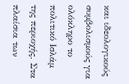και ιδεολογικούς συμβολισμούς για ολόκληρο το πολιτικό Ισλάμ της περιοχής. Στα πλαίσια των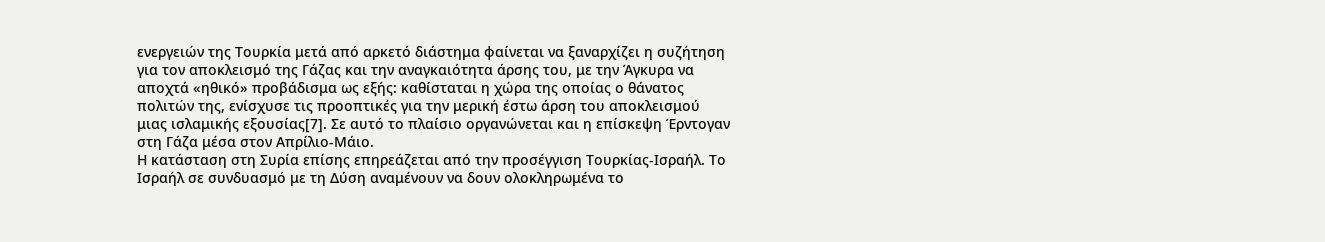ενεργειών της Τουρκία μετά από αρκετό διάστημα φαίνεται να ξαναρχίζει η συζήτηση για τον αποκλεισμό της Γάζας και την αναγκαιότητα άρσης του, με την Άγκυρα να αποχτά «ηθικό» προβάδισμα ως εξής: καθίσταται η χώρα της οποίας ο θάνατος πολιτών της, ενίσχυσε τις προοπτικές για την μερική έστω άρση του αποκλεισμού μιας ισλαμικής εξουσίας[7]. Σε αυτό το πλαίσιο οργανώνεται και η επίσκεψη Έρντογαν στη Γάζα μέσα στον Απρίλιο-Μάιο.
Η κατάσταση στη Συρία επίσης επηρεάζεται από την προσέγγιση Τουρκίας-Ισραήλ. Το Ισραήλ σε συνδυασμό με τη Δύση αναμένουν να δουν ολοκληρωμένα το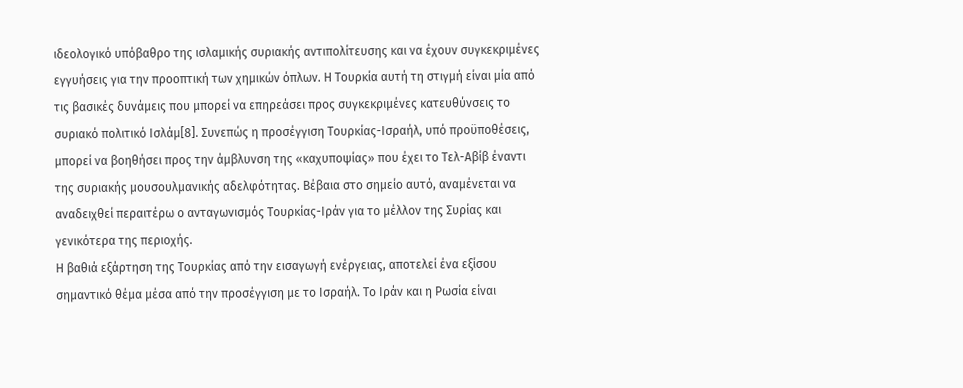ιδεολογικό υπόβαθρο της ισλαμικής συριακής αντιπολίτευσης και να έχουν συγκεκριμένες εγγυήσεις για την προοπτική των χημικών όπλων. Η Τουρκία αυτή τη στιγμή είναι μία από τις βασικές δυνάμεις που μπορεί να επηρεάσει προς συγκεκριμένες κατευθύνσεις το συριακό πολιτικό Ισλάμ[8]. Συνεπώς η προσέγγιση Τουρκίας-Ισραήλ, υπό προϋποθέσεις, μπορεί να βοηθήσει προς την άμβλυνση της «καχυποψίας» που έχει το Τελ-Αβίβ έναντι της συριακής μουσουλμανικής αδελφότητας. Βέβαια στο σημείο αυτό, αναμένεται να αναδειχθεί περαιτέρω ο ανταγωνισμός Τουρκίας-Ιράν για το μέλλον της Συρίας και γενικότερα της περιοχής.
Η βαθιά εξάρτηση της Τουρκίας από την εισαγωγή ενέργειας, αποτελεί ένα εξίσου σημαντικό θέμα μέσα από την προσέγγιση με το Ισραήλ. Το Ιράν και η Ρωσία είναι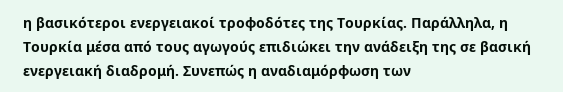η βασικότεροι ενεργειακοί τροφοδότες της Τουρκίας. Παράλληλα, η Τουρκία μέσα από τους αγωγούς επιδιώκει την ανάδειξη της σε βασική ενεργειακή διαδρομή. Συνεπώς η αναδιαμόρφωση των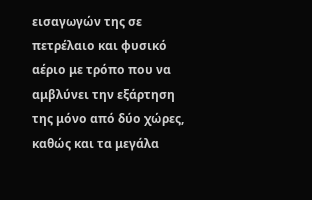εισαγωγών της σε πετρέλαιο και φυσικό αέριο με τρόπο που να αμβλύνει την εξάρτηση της μόνο από δύο χώρες, καθώς και τα μεγάλα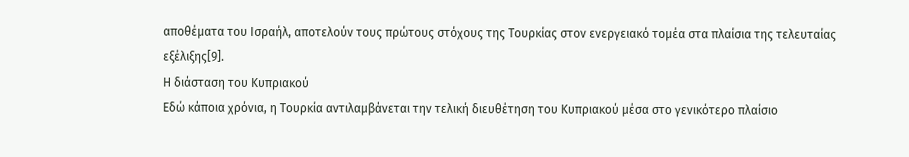αποθέματα του Ισραήλ, αποτελούν τους πρώτους στόχους της Τουρκίας στον ενεργειακό τομέα στα πλαίσια της τελευταίας εξέλιξης[9].
Η διάσταση του Κυπριακού
Εδώ κάποια χρόνια, η Τουρκία αντιλαμβάνεται την τελική διευθέτηση του Κυπριακού μέσα στο γενικότερο πλαίσιο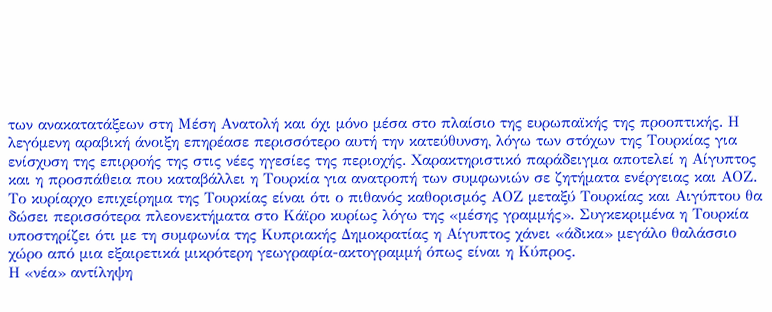των ανακατατάξεων στη Μέση Ανατολή και όχι μόνο μέσα στο πλαίσιο της ευρωπαϊκής της προοπτικής. Η λεγόμενη αραβική άνοιξη επηρέασε περισσότερο αυτή την κατεύθυνση, λόγω των στόχων της Τουρκίας για ενίσχυση της επιρροής της στις νέες ηγεσίες της περιοχής. Χαρακτηριστικό παράδειγμα αποτελεί η Αίγυπτος και η προσπάθεια που καταβάλλει η Τουρκία για ανατροπή των συμφωνιών σε ζητήματα ενέργειας και ΑΟΖ. Το κυρίαρχο επιχείρημα της Τουρκίας είναι ότι ο πιθανός καθορισμός ΑΟΖ μεταξύ Τουρκίας και Αιγύπτου θα δώσει περισσότερα πλεονεκτήματα στο Κάϊρο κυρίως λόγω της «μέσης γραμμής». Συγκεκριμένα η Τουρκία υποστηρίζει ότι με τη συμφωνία της Κυπριακής Δημοκρατίας η Αίγυπτος χάνει «άδικα» μεγάλο θαλάσσιο χώρο από μια εξαιρετικά μικρότερη γεωγραφία-ακτογραμμή όπως είναι η Κύπρος.
Η «νέα» αντίληψη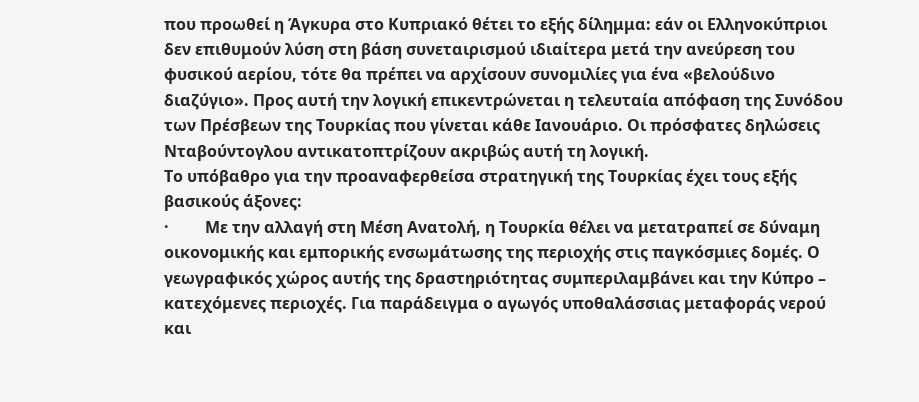που προωθεί η Άγκυρα στο Κυπριακό θέτει το εξής δίλημμα: εάν οι Ελληνοκύπριοι δεν επιθυμούν λύση στη βάση συνεταιρισμού ιδιαίτερα μετά την ανεύρεση του φυσικού αερίου, τότε θα πρέπει να αρχίσουν συνομιλίες για ένα «βελούδινο διαζύγιο». Προς αυτή την λογική επικεντρώνεται η τελευταία απόφαση της Συνόδου των Πρέσβεων της Τουρκίας που γίνεται κάθε Ιανουάριο. Οι πρόσφατες δηλώσεις Νταβούντογλου αντικατοπτρίζουν ακριβώς αυτή τη λογική.
Το υπόβαθρο για την προαναφερθείσα στρατηγική της Τουρκίας έχει τους εξής βασικούς άξονες:
·         Με την αλλαγή στη Μέση Ανατολή, η Τουρκία θέλει να μετατραπεί σε δύναμη οικονομικής και εμπορικής ενσωμάτωσης της περιοχής στις παγκόσμιες δομές. Ο γεωγραφικός χώρος αυτής της δραστηριότητας συμπεριλαμβάνει και την Κύπρο – κατεχόμενες περιοχές. Για παράδειγμα ο αγωγός υποθαλάσσιας μεταφοράς νερού και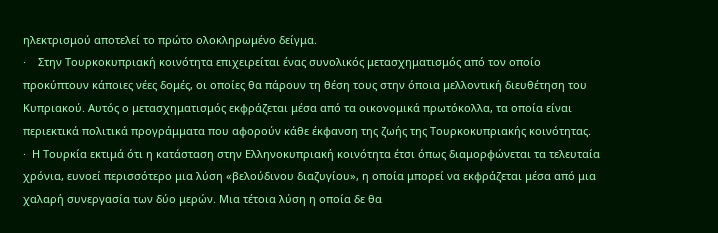ηλεκτρισμού αποτελεί το πρώτο ολοκληρωμένο δείγμα.
·    Στην Τουρκοκυπριακή κοινότητα επιχειρείται ένας συνολικός μετασχηματισμός από τον οποίο προκύπτουν κάποιες νέες δομές, οι οποίες θα πάρουν τη θέση τους στην όποια μελλοντική διευθέτηση του Κυπριακού. Αυτός ο μετασχηματισμός εκφράζεται μέσα από τα οικονομικά πρωτόκολλα, τα οποία είναι περιεκτικά πολιτικά προγράμματα που αφορούν κάθε έκφανση της ζωής της Τουρκοκυπριακής κοινότητας.
·  Η Τουρκία εκτιμά ότι η κατάσταση στην Ελληνοκυπριακή κοινότητα έτσι όπως διαμορφώνεται τα τελευταία χρόνια, ευνοεί περισσότερο μια λύση «βελούδινου διαζυγίου», η οποία μπορεί να εκφράζεται μέσα από μια χαλαρή συνεργασία των δύο μερών. Μια τέτοια λύση η οποία δε θα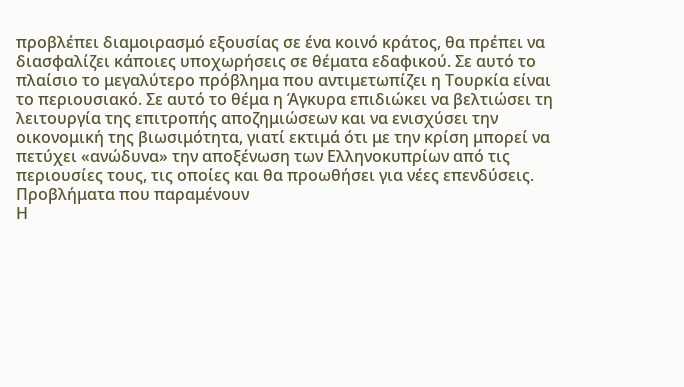προβλέπει διαμοιρασμό εξουσίας σε ένα κοινό κράτος, θα πρέπει να διασφαλίζει κάποιες υποχωρήσεις σε θέματα εδαφικού. Σε αυτό το πλαίσιο το μεγαλύτερο πρόβλημα που αντιμετωπίζει η Τουρκία είναι το περιουσιακό. Σε αυτό το θέμα η Άγκυρα επιδιώκει να βελτιώσει τη λειτουργία της επιτροπής αποζημιώσεων και να ενισχύσει την οικονομική της βιωσιμότητα, γιατί εκτιμά ότι με την κρίση μπορεί να πετύχει «ανώδυνα» την αποξένωση των Ελληνοκυπρίων από τις περιουσίες τους, τις οποίες και θα προωθήσει για νέες επενδύσεις.
Προβλήματα που παραμένουν
Η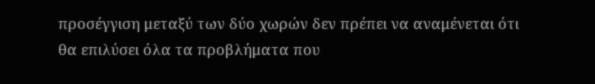προσέγγιση μεταξύ των δύο χωρών δεν πρέπει να αναμένεται ότι θα επιλύσει όλα τα προβλήματα που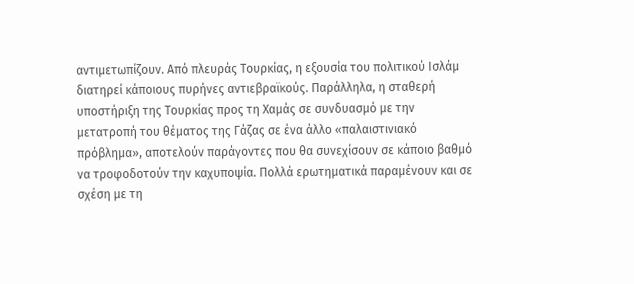αντιμετωπίζουν. Από πλευράς Τουρκίας, η εξουσία του πολιτικού Ισλάμ διατηρεί κάποιους πυρήνες αντιεβραϊκούς. Παράλληλα, η σταθερή υποστήριξη της Τουρκίας προς τη Χαμάς σε συνδυασμό με την μετατροπή του θέματος της Γάζας σε ένα άλλο «παλαιστινιακό πρόβλημα», αποτελούν παράγοντες που θα συνεχίσουν σε κάποιο βαθμό να τροφοδοτούν την καχυποψία. Πολλά ερωτηματικά παραμένουν και σε σχέση με τη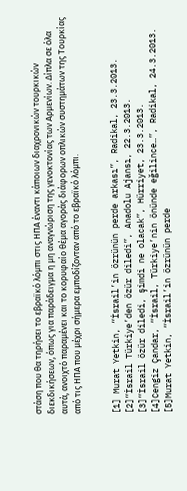στάση που θα τηρήσει το εβραϊκό λόμπι στις ΗΠΑ έναντι κάποιων διαχρονικών τουρκικών διεκδικήσεων, όπως για παράδειγμα η μη αναγνώριση της γενοκτονίας των Αρμενίων. Δίπλα σε όλα αυτά, ανοιχτό παραμένει και το κορυφαίο θέμα αγοράς διάφορων οπλικών συστημάτων της Τουρκίας από τις ΗΠΑ που μέχρι σήμερα εμποδίζονταν από το εβραϊκό λόμπι.


[1] Murat Yetkin, “İsrail’in özrünün perde arkası”, Radikal, 23.3.2013.
[2]“İsrail Türkiye’den özür diledi”, Anadolu Ajansı, 22.3.2013.
[3]“İsrail özür diledi, şimdi ne olacak”, Hürriyet, 23.3.2013.
[4]Cengiz Çandar, “İsrail, Türkiye’nin önünde eğilince…”, Radikal, 24.3.2013.
[5]Murat Yetkin, “İsrail’in özrünün perde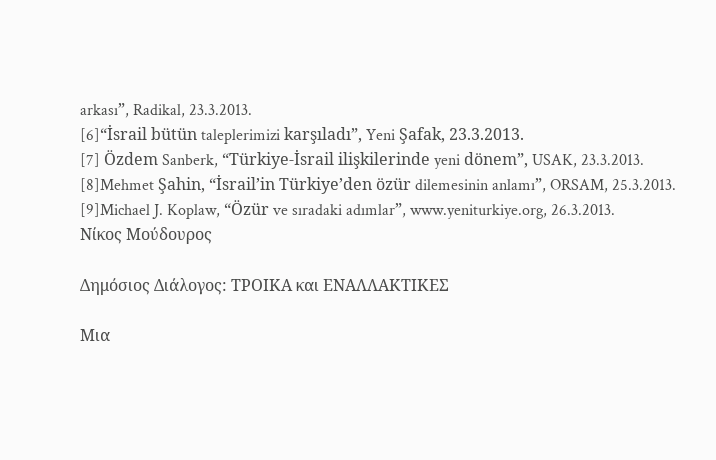arkası”, Radikal, 23.3.2013.
[6]“İsrail bütün taleplerimizi karşıladı”, Yeni Şafak, 23.3.2013.
[7] Özdem Sanberk, “Türkiye-İsrail ilişkilerinde yeni dönem”, USAK, 23.3.2013.
[8]Mehmet Şahin, “İsrail’in Türkiye’den özür dilemesinin anlamı”, ORSAM, 25.3.2013.
[9]Michael J. Koplaw, “Özür ve sıradaki adımlar”, www.yeniturkiye.org, 26.3.2013.
Νίκος Μούδουρος

Δημόσιος Διάλογος: ΤΡΟΙΚΑ και ΕΝΑΛΛΑΚΤΙΚΕΣ

Μια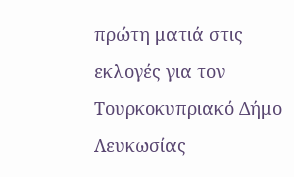πρώτη ματιά στις εκλογές για τον Τουρκοκυπριακό Δήμο Λευκωσίας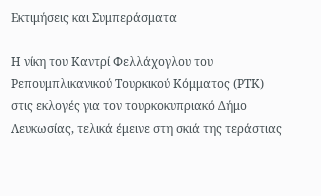Εκτιμήσεις και Συμπεράσματα

Η νίκη του Καντρί Φελλάχογλου του Ρεπουμπλικανικού Τουρκικού Κόμματος (ΡΤΚ) στις εκλογές για τον τουρκοκυπριακό Δήμο Λευκωσίας, τελικά έμεινε στη σκιά της τεράστιας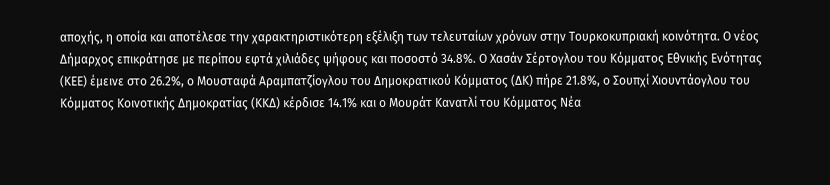αποχής, η οποία και αποτέλεσε την χαρακτηριστικότερη εξέλιξη των τελευταίων χρόνων στην Τουρκοκυπριακή κοινότητα. Ο νέος Δήμαρχος επικράτησε με περίπου εφτά χιλιάδες ψήφους και ποσοστό 34.8%. Ο Χασάν Σέρτογλου του Κόμματος Εθνικής Ενότητας (ΚΕΕ) έμεινε στο 26.2%, ο Μουσταφά Αραμπατζίογλου του Δημοκρατικού Κόμματος (ΔΚ) πήρε 21.8%, ο Σουπχί Χιουντάογλου του Κόμματος Κοινοτικής Δημοκρατίας (ΚΚΔ) κέρδισε 14.1% και ο Μουράτ Κανατλί του Κόμματος Νέα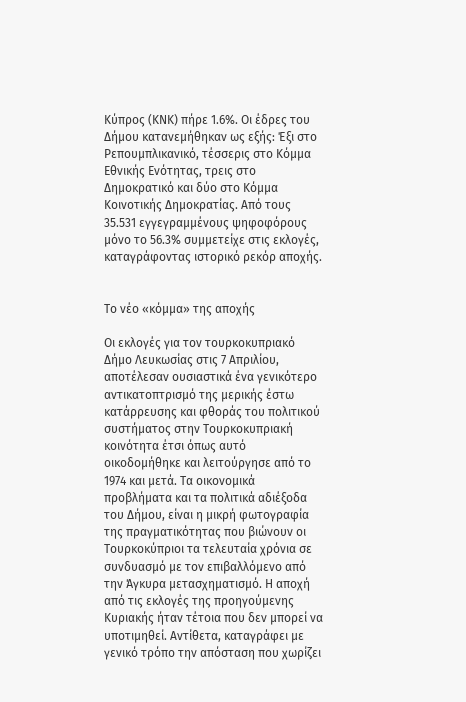Κύπρος (ΚΝΚ) πήρε 1.6%. Οι έδρες του Δήμου κατανεμήθηκαν ως εξής: Έξι στο Ρεπουμπλικανικό, τέσσερις στο Κόμμα Εθνικής Ενότητας, τρεις στο Δημοκρατικό και δύο στο Κόμμα Κοινοτικής Δημοκρατίας. Από τους 35.531 εγγεγραμμένους ψηφοφόρους μόνο το 56.3% συμμετείχε στις εκλογές, καταγράφοντας ιστορικό ρεκόρ αποχής.


Το νέο «κόμμα» της αποχής

Οι εκλογές για τον τουρκοκυπριακό Δήμο Λευκωσίας στις 7 Απριλίου, αποτέλεσαν ουσιαστικά ένα γενικότερο αντικατοπτρισμό της μερικής έστω κατάρρευσης και φθοράς του πολιτικού συστήματος στην Τουρκοκυπριακή κοινότητα έτσι όπως αυτό οικοδομήθηκε και λειτούργησε από το 1974 και μετά. Τα οικονομικά προβλήματα και τα πολιτικά αδιέξοδα του Δήμου, είναι η μικρή φωτογραφία της πραγματικότητας που βιώνουν οι Τουρκοκύπριοι τα τελευταία χρόνια σε συνδυασμό με τον επιβαλλόμενο από την Άγκυρα μετασχηματισμό. Η αποχή από τις εκλογές της προηγούμενης Κυριακής ήταν τέτοια που δεν μπορεί να υποτιμηθεί. Αντίθετα, καταγράφει με γενικό τρόπο την απόσταση που χωρίζει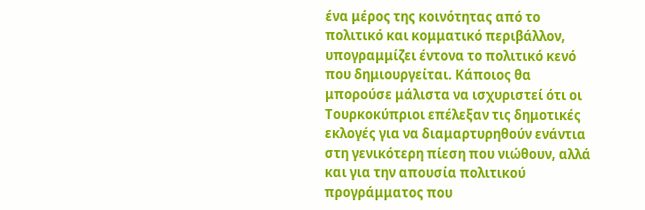ένα μέρος της κοινότητας από το πολιτικό και κομματικό περιβάλλον, υπογραμμίζει έντονα το πολιτικό κενό που δημιουργείται. Κάποιος θα μπορούσε μάλιστα να ισχυριστεί ότι οι Τουρκοκύπριοι επέλεξαν τις δημοτικές εκλογές για να διαμαρτυρηθούν ενάντια στη γενικότερη πίεση που νιώθουν, αλλά και για την απουσία πολιτικού προγράμματος που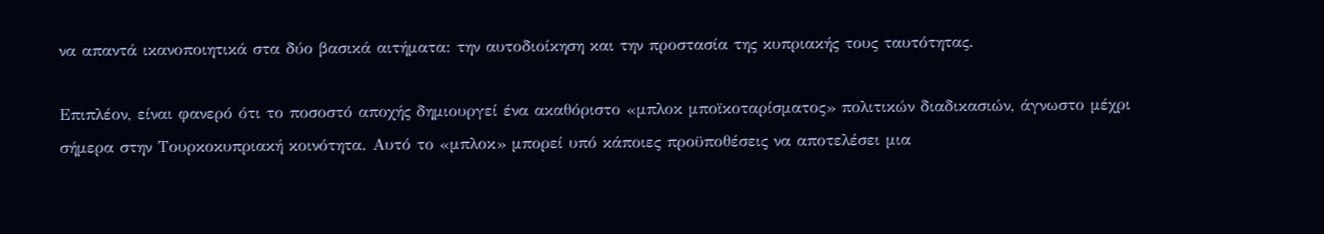να απαντά ικανοποιητικά στα δύο βασικά αιτήματα: την αυτοδιοίκηση και την προστασία της κυπριακής τους ταυτότητας.

Επιπλέον, είναι φανερό ότι το ποσοστό αποχής δημιουργεί ένα ακαθόριστο «μπλοκ μποϊκοταρίσματος» πολιτικών διαδικασιών, άγνωστο μέχρι σήμερα στην Τουρκοκυπριακή κοινότητα. Αυτό το «μπλοκ» μπορεί υπό κάποιες προϋποθέσεις να αποτελέσει μια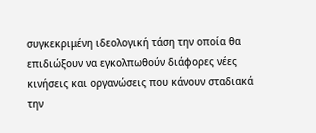συγκεκριμένη ιδεολογική τάση την οποία θα επιδιώξουν να εγκολπωθούν διάφορες νέες κινήσεις και οργανώσεις που κάνουν σταδιακά την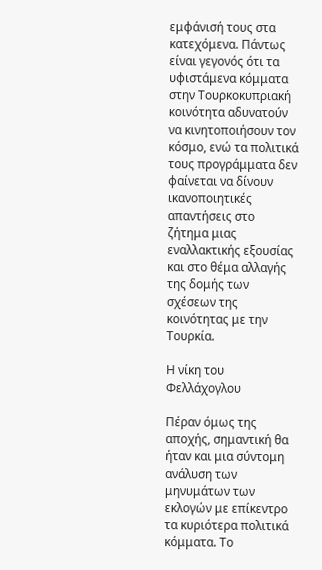εμφάνισή τους στα κατεχόμενα. Πάντως είναι γεγονός ότι τα υφιστάμενα κόμματα στην Τουρκοκυπριακή κοινότητα αδυνατούν να κινητοποιήσουν τον κόσμο, ενώ τα πολιτικά τους προγράμματα δεν φαίνεται να δίνουν ικανοποιητικές απαντήσεις στο ζήτημα μιας εναλλακτικής εξουσίας και στο θέμα αλλαγής της δομής των σχέσεων της κοινότητας με την Τουρκία.

Η νίκη του Φελλάχογλου

Πέραν όμως της αποχής, σημαντική θα ήταν και μια σύντομη ανάλυση των μηνυμάτων των εκλογών με επίκεντρο τα κυριότερα πολιτικά κόμματα. Το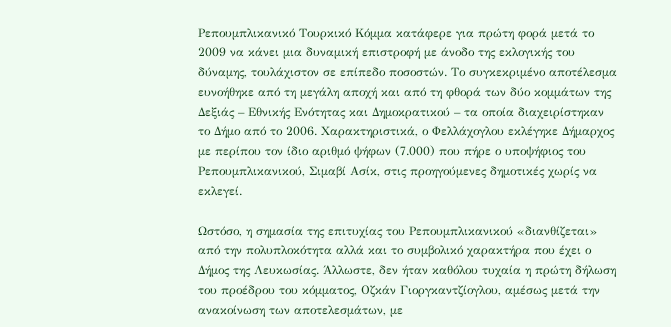Ρεπουμπλικανικό Τουρκικό Κόμμα κατάφερε για πρώτη φορά μετά το 2009 να κάνει μια δυναμική επιστροφή με άνοδο της εκλογικής του δύναμης, τουλάχιστον σε επίπεδο ποσοστών. Το συγκεκριμένο αποτέλεσμα ευνοήθηκε από τη μεγάλη αποχή και από τη φθορά των δύο κομμάτων της Δεξιάς – Εθνικής Ενότητας και Δημοκρατικού – τα οποία διαχειρίστηκαν το Δήμο από το 2006. Χαρακτηριστικά, ο Φελλάχογλου εκλέγηκε Δήμαρχος με περίπου τον ίδιο αριθμό ψήφων (7.000) που πήρε ο υποψήφιος του Ρεπουμπλικανικού, Σιμαβί Ασίκ, στις προηγούμενες δημοτικές χωρίς να εκλεγεί.

Ωστόσο, η σημασία της επιτυχίας του Ρεπουμπλικανικού «διανθίζεται» από την πολυπλοκότητα αλλά και το συμβολικό χαρακτήρα που έχει ο Δήμος της Λευκωσίας. Άλλωστε, δεν ήταν καθόλου τυχαία η πρώτη δήλωση του προέδρου του κόμματος, Οζκάν Γιοργκαντζίογλου, αμέσως μετά την ανακοίνωση των αποτελεσμάτων, με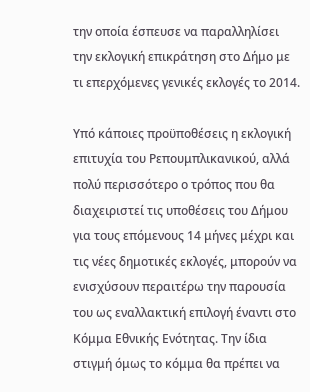την οποία έσπευσε να παραλληλίσει την εκλογική επικράτηση στο Δήμο με τι επερχόμενες γενικές εκλογές το 2014.

Υπό κάποιες προϋποθέσεις η εκλογική επιτυχία του Ρεπουμπλικανικού, αλλά πολύ περισσότερο ο τρόπος που θα διαχειριστεί τις υποθέσεις του Δήμου για τους επόμενους 14 μήνες μέχρι και τις νέες δημοτικές εκλογές, μπορούν να ενισχύσουν περαιτέρω την παρουσία του ως εναλλακτική επιλογή έναντι στο Κόμμα Εθνικής Ενότητας. Την ίδια στιγμή όμως το κόμμα θα πρέπει να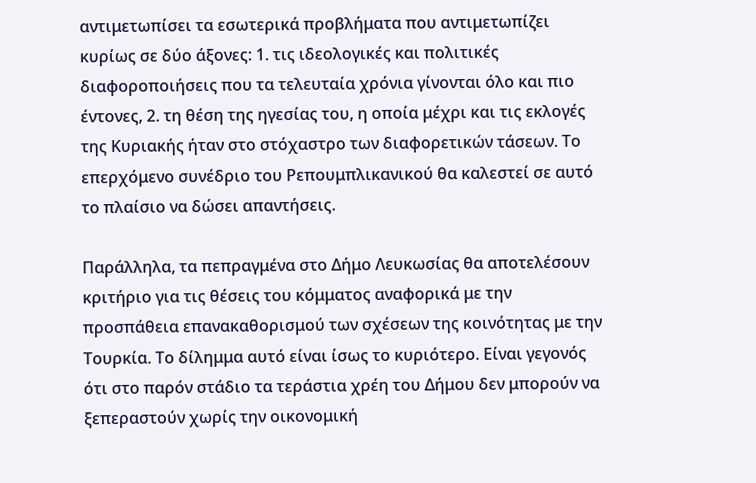αντιμετωπίσει τα εσωτερικά προβλήματα που αντιμετωπίζει κυρίως σε δύο άξονες: 1. τις ιδεολογικές και πολιτικές διαφοροποιήσεις που τα τελευταία χρόνια γίνονται όλο και πιο έντονες, 2. τη θέση της ηγεσίας του, η οποία μέχρι και τις εκλογές της Κυριακής ήταν στο στόχαστρο των διαφορετικών τάσεων. Το επερχόμενο συνέδριο του Ρεπουμπλικανικού θα καλεστεί σε αυτό το πλαίσιο να δώσει απαντήσεις.

Παράλληλα, τα πεπραγμένα στο Δήμο Λευκωσίας θα αποτελέσουν κριτήριο για τις θέσεις του κόμματος αναφορικά με την προσπάθεια επανακαθορισμού των σχέσεων της κοινότητας με την Τουρκία. Το δίλημμα αυτό είναι ίσως το κυριότερο. Είναι γεγονός ότι στο παρόν στάδιο τα τεράστια χρέη του Δήμου δεν μπορούν να ξεπεραστούν χωρίς την οικονομική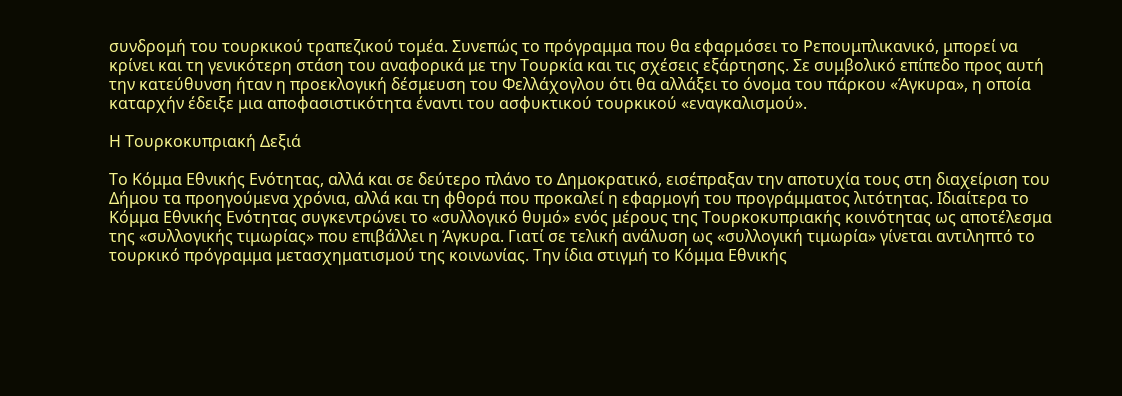συνδρομή του τουρκικού τραπεζικού τομέα. Συνεπώς το πρόγραμμα που θα εφαρμόσει το Ρεπουμπλικανικό, μπορεί να κρίνει και τη γενικότερη στάση του αναφορικά με την Τουρκία και τις σχέσεις εξάρτησης. Σε συμβολικό επίπεδο προς αυτή την κατεύθυνση ήταν η προεκλογική δέσμευση του Φελλάχογλου ότι θα αλλάξει το όνομα του πάρκου «Άγκυρα», η οποία καταρχήν έδειξε μια αποφασιστικότητα έναντι του ασφυκτικού τουρκικού «εναγκαλισμού».

Η Τουρκοκυπριακή Δεξιά

Το Κόμμα Εθνικής Ενότητας, αλλά και σε δεύτερο πλάνο το Δημοκρατικό, εισέπραξαν την αποτυχία τους στη διαχείριση του Δήμου τα προηγούμενα χρόνια, αλλά και τη φθορά που προκαλεί η εφαρμογή του προγράμματος λιτότητας. Ιδιαίτερα το Κόμμα Εθνικής Ενότητας συγκεντρώνει το «συλλογικό θυμό» ενός μέρους της Τουρκοκυπριακής κοινότητας ως αποτέλεσμα της «συλλογικής τιμωρίας» που επιβάλλει η Άγκυρα. Γιατί σε τελική ανάλυση ως «συλλογική τιμωρία» γίνεται αντιληπτό το τουρκικό πρόγραμμα μετασχηματισμού της κοινωνίας. Την ίδια στιγμή το Κόμμα Εθνικής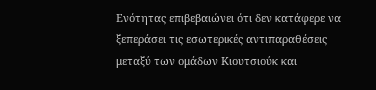Ενότητας επιβεβαιώνει ότι δεν κατάφερε να ξεπεράσει τις εσωτερικές αντιπαραθέσεις μεταξύ των ομάδων Κιουτσιούκ και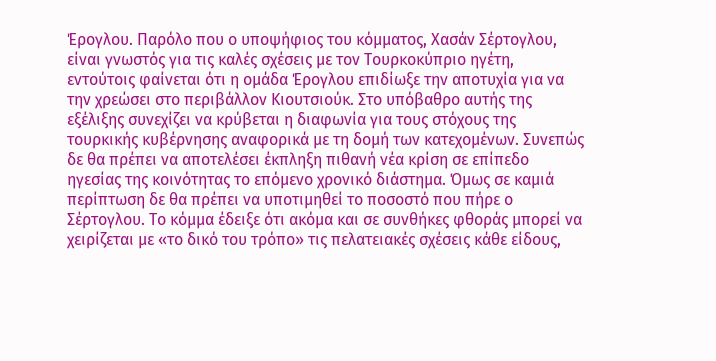Έρογλου. Παρόλο που ο υποψήφιος του κόμματος, Χασάν Σέρτογλου, είναι γνωστός για τις καλές σχέσεις με τον Τουρκοκύπριο ηγέτη, εντούτοις φαίνεται ότι η ομάδα Έρογλου επιδίωξε την αποτυχία για να την χρεώσει στο περιβάλλον Κιουτσιούκ. Στο υπόβαθρο αυτής της εξέλιξης συνεχίζει να κρύβεται η διαφωνία για τους στόχους της τουρκικής κυβέρνησης αναφορικά με τη δομή των κατεχομένων. Συνεπώς δε θα πρέπει να αποτελέσει έκπληξη πιθανή νέα κρίση σε επίπεδο ηγεσίας της κοινότητας το επόμενο χρονικό διάστημα. Όμως σε καμιά περίπτωση δε θα πρέπει να υποτιμηθεί το ποσοστό που πήρε ο Σέρτογλου. Το κόμμα έδειξε ότι ακόμα και σε συνθήκες φθοράς μπορεί να χειρίζεται με «το δικό του τρόπο» τις πελατειακές σχέσεις κάθε είδους,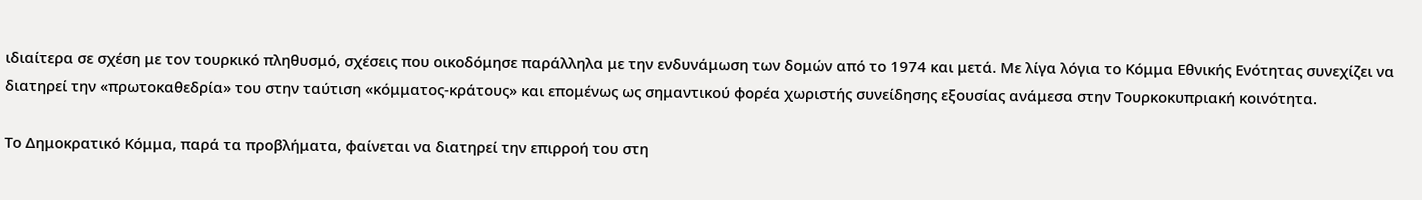ιδιαίτερα σε σχέση με τον τουρκικό πληθυσμό, σχέσεις που οικοδόμησε παράλληλα με την ενδυνάμωση των δομών από το 1974 και μετά. Με λίγα λόγια το Κόμμα Εθνικής Ενότητας συνεχίζει να διατηρεί την «πρωτοκαθεδρία» του στην ταύτιση «κόμματος-κράτους» και επομένως ως σημαντικού φορέα χωριστής συνείδησης εξουσίας ανάμεσα στην Τουρκοκυπριακή κοινότητα.

Το Δημοκρατικό Κόμμα, παρά τα προβλήματα, φαίνεται να διατηρεί την επιρροή του στη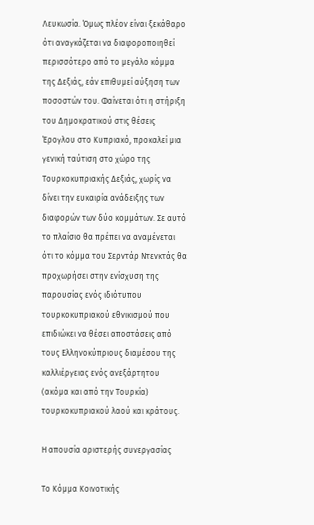Λευκωσία. Όμως πλέον είναι ξεκάθαρο ότι αναγκάζεται να διαφοροποιηθεί περισσότερο από το μεγάλο κόμμα της Δεξιάς, εάν επιθυμεί αύξηση των ποσοστών του. Φαίνεται ότι η στήριξη του Δημοκρατικού στις θέσεις Έρογλου στο Κυπριακό, προκαλεί μια γενική ταύτιση στο χώρο της Τουρκοκυπριακής Δεξιάς, χωρίς να δίνει την ευκαιρία ανάδειξης των διαφορών των δύο κομμάτων. Σε αυτό το πλαίσιο θα πρέπει να αναμένεται ότι το κόμμα του Σερντάρ Ντενκτάς θα προχωρήσει στην ενίσχυση της παρουσίας ενός ιδιότυπου τουρκοκυπριακού εθνικισμού που επιδιώκει να θέσει αποστάσεις από τους Ελληνοκύπριους διαμέσου της καλλιέργειας ενός ανεξάρτητου (ακόμα και από την Τουρκία) τουρκοκυπριακού λαού και κράτους.

Η απουσία αριστερής συνεργασίας

Το Κόμμα Κοινοτικής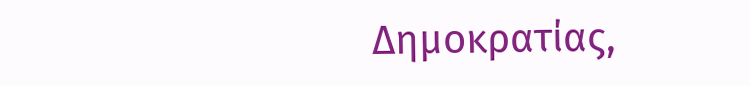Δημοκρατίας,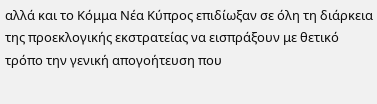αλλά και το Κόμμα Νέα Κύπρος επιδίωξαν σε όλη τη διάρκεια της προεκλογικής εκστρατείας να εισπράξουν με θετικό τρόπο την γενική απογοήτευση που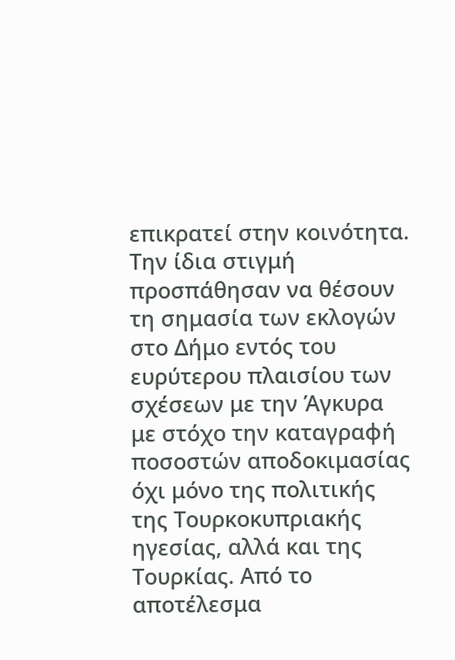επικρατεί στην κοινότητα. Την ίδια στιγμή προσπάθησαν να θέσουν τη σημασία των εκλογών στο Δήμο εντός του ευρύτερου πλαισίου των σχέσεων με την Άγκυρα με στόχο την καταγραφή ποσοστών αποδοκιμασίας όχι μόνο της πολιτικής της Τουρκοκυπριακής ηγεσίας, αλλά και της Τουρκίας. Από το αποτέλεσμα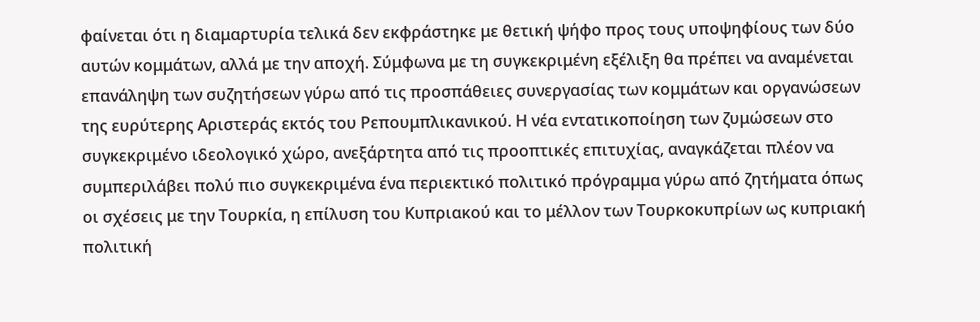φαίνεται ότι η διαμαρτυρία τελικά δεν εκφράστηκε με θετική ψήφο προς τους υποψηφίους των δύο αυτών κομμάτων, αλλά με την αποχή. Σύμφωνα με τη συγκεκριμένη εξέλιξη θα πρέπει να αναμένεται επανάληψη των συζητήσεων γύρω από τις προσπάθειες συνεργασίας των κομμάτων και οργανώσεων της ευρύτερης Αριστεράς εκτός του Ρεπουμπλικανικού. Η νέα εντατικοποίηση των ζυμώσεων στο συγκεκριμένο ιδεολογικό χώρο, ανεξάρτητα από τις προοπτικές επιτυχίας, αναγκάζεται πλέον να συμπεριλάβει πολύ πιο συγκεκριμένα ένα περιεκτικό πολιτικό πρόγραμμα γύρω από ζητήματα όπως οι σχέσεις με την Τουρκία, η επίλυση του Κυπριακού και το μέλλον των Τουρκοκυπρίων ως κυπριακή πολιτική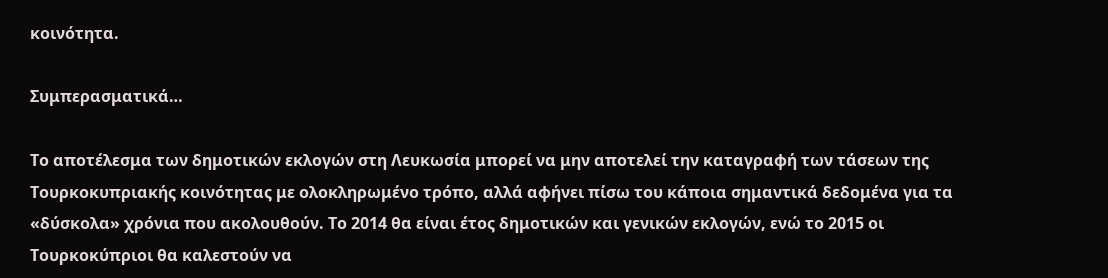κοινότητα.

Συμπερασματικά…

Το αποτέλεσμα των δημοτικών εκλογών στη Λευκωσία μπορεί να μην αποτελεί την καταγραφή των τάσεων της Τουρκοκυπριακής κοινότητας με ολοκληρωμένο τρόπο, αλλά αφήνει πίσω του κάποια σημαντικά δεδομένα για τα «δύσκολα» χρόνια που ακολουθούν. Το 2014 θα είναι έτος δημοτικών και γενικών εκλογών, ενώ το 2015 οι Τουρκοκύπριοι θα καλεστούν να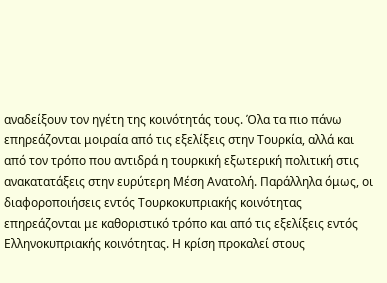αναδείξουν τον ηγέτη της κοινότητάς τους. Όλα τα πιο πάνω επηρεάζονται μοιραία από τις εξελίξεις στην Τουρκία, αλλά και από τον τρόπο που αντιδρά η τουρκική εξωτερική πολιτική στις ανακατατάξεις στην ευρύτερη Μέση Ανατολή. Παράλληλα όμως, οι διαφοροποιήσεις εντός Τουρκοκυπριακής κοινότητας επηρεάζονται με καθοριστικό τρόπο και από τις εξελίξεις εντός Ελληνοκυπριακής κοινότητας. Η κρίση προκαλεί στους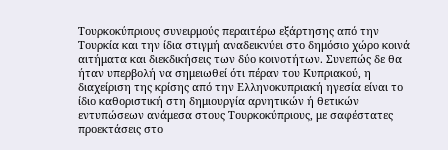Τουρκοκύπριους συνειρμούς περαιτέρω εξάρτησης από την Τουρκία και την ίδια στιγμή αναδεικνύει στο δημόσιο χώρο κοινά αιτήματα και διεκδικήσεις των δύο κοινοτήτων. Συνεπώς δε θα ήταν υπερβολή να σημειωθεί ότι πέραν του Κυπριακού, η διαχείριση της κρίσης από την Ελληνοκυπριακή ηγεσία είναι το ίδιο καθοριστική στη δημιουργία αρνητικών ή θετικών εντυπώσεων ανάμεσα στους Τουρκοκύπριους, με σαφέστατες προεκτάσεις στο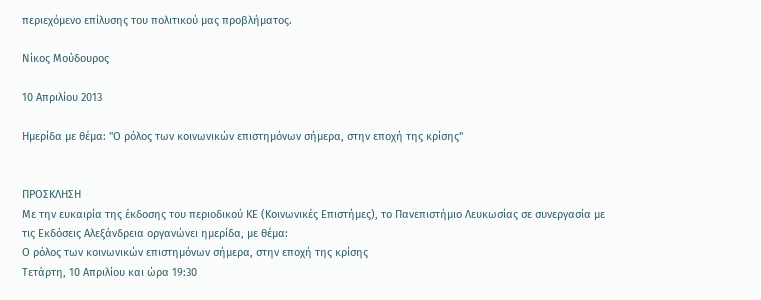περιεχόμενο επίλυσης του πολιτικού μας προβλήματος.

Νίκος Μούδουρος

10 Απριλίου 2013

Ημερίδα με θέμα: "Ο ρόλος των κοινωνικών επιστημόνων σήμερα, στην εποχή της κρίσης"


ΠΡΟΣΚΛΗΣΗ
Με την ευκαιρία της έκδοσης του περιοδικού ΚΕ (Κοινωνικές Επιστήμες), το Πανεπιστήμιο Λευκωσίας σε συνεργασία με τις Εκδόσεις Αλεξάνδρεια οργανώνει ημερίδα, με θέμα:
Ο ρόλος των κοινωνικών επιστημόνων σήμερα, στην εποχή της κρίσης
Τετάρτη, 10 Απριλίου και ώρα 19:30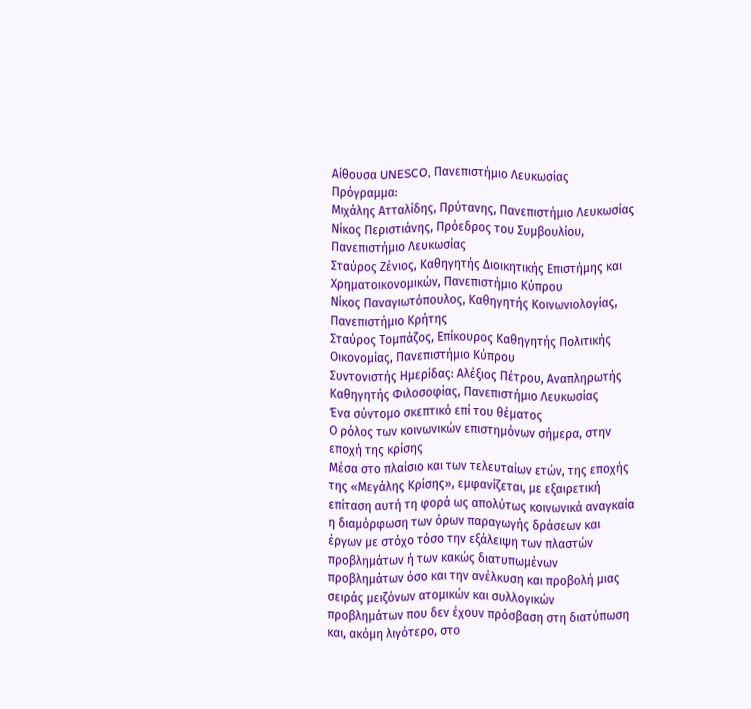Αίθουσα UNESCO, Πανεπιστήμιο Λευκωσίας
Πρόγραμμα:
Μιχάλης Ατταλίδης, Πρύτανης, Πανεπιστήμιο Λευκωσίας
Νίκος Περιστιάνης, Πρόεδρος του Συμβουλίου, Πανεπιστήμιο Λευκωσίας
Σταύρος Ζένιος, Καθηγητής Διοικητικής Επιστήμης και Χρηματοικονομικών, Πανεπιστήμιο Κύπρου
Νίκος Παναγιωτόπουλος, Καθηγητής Κοινωνιολογίας, Πανεπιστήμιο Κρήτης
Σταύρος Τομπάζος, Επίκουρος Καθηγητής Πολιτικής Οικονομίας, Πανεπιστήμιο Κύπρου
Συντονιστής Ημερίδας: Αλέξιος Πέτρου, Αναπληρωτής Καθηγητής Φιλοσοφίας, Πανεπιστήμιο Λευκωσίας
Ένα σύντομο σκεπτικό επί του θέματος
Ο ρόλος των κοινωνικών επιστημόνων σήμερα, στην εποχή της κρίσης
Μέσα στο πλαίσιο και των τελευταίων ετών, της εποχής της «Μεγάλης Κρίσης», εμφανίζεται, με εξαιρετική επίταση αυτή τη φορά ως απολύτως κοινωνικά αναγκαία η διαμόρφωση των όρων παραγωγής δράσεων και έργων με στόχο τόσο την εξάλειψη των πλαστών προβλημάτων ή των κακώς διατυπωμένων προβλημάτων όσο και την ανέλκυση και προβολή μιας σειράς μειζόνων ατομικών και συλλογικών  προβλημάτων που δεν έχουν πρόσβαση στη διατύπωση και, ακόμη λιγότερο, στο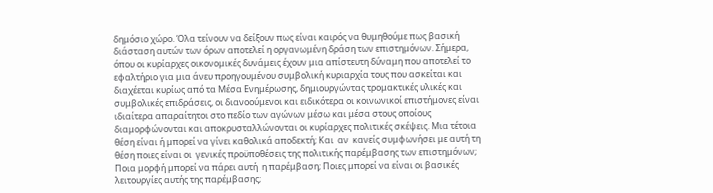δημόσιο χώρο. Όλα τείνουν να δείξουν πως είναι καιρός να θυμηθούμε πως βασική διάσταση αυτών των όρων αποτελεί η οργανωμένη δράση των επιστημόνων. Σήμερα, όπου οι κυρίαρχες οικονομικές δυνάμεις έχουν μια απίστευτη δύναμη που αποτελεί το εφαλτήριο για μια άνευ προηγουμένου συμβολική κυριαρχία τους που ασκείται και διαχέεται κυρίως από τα Μέσα Ενημέρωσης, δημιουργώντας τρομακτικές υλικές και συμβολικές επιδράσεις, οι διανοούμενοι και ειδικότερα οι κοινωνικοί επιστήμονες είναι ιδιαίτερα απαραίτητοι στο πεδίο των αγώνων μέσω και μέσα στους οποίους διαμορφώνονται και αποκρυσταλλώνονται οι κυρίαρχες πολιτικές σκέψεις. Μια τέτοια θέση είναι ή μπορεί να γίνει καθολικά αποδεκτή; Και  αν  κανείς συμφωνήσει με αυτή τη θέση ποιες είναι οι  γενικές προϋποθέσεις της πολιτικής παρέμβασης των επιστημόνων; Ποια μορφή μπορεί να πάρει αυτή  η παρέμβαση; Ποιες μπορεί να είναι οι βασικές λειτουργίες αυτής της παρέμβασης;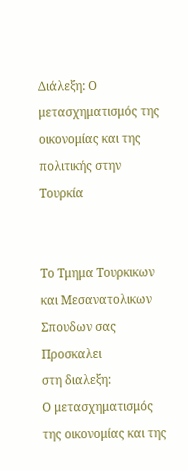Διάλεξη: Ο μετασχηματισμός της οικονομίας και της πολιτικής στην Τουρκία


Το Τμημα Τουρκικων και Μεσανατολικων Σπουδων σας Προσκαλει
στη διαλεξη:
Ο μετασχηματισμός της οικονομίας και της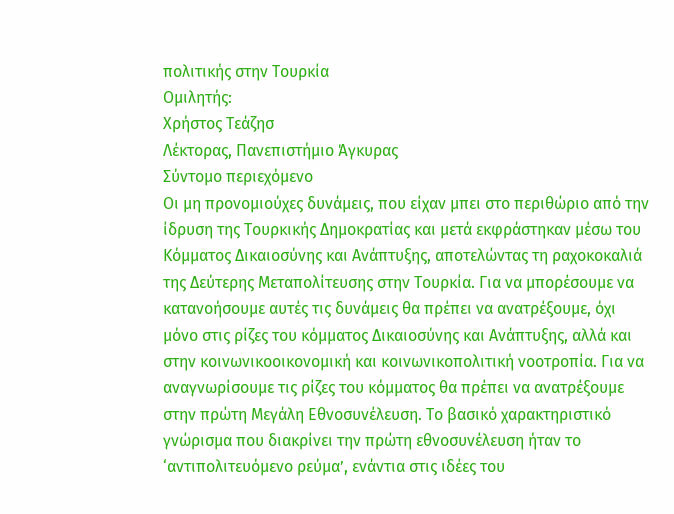πολιτικής στην Τουρκία
Ομιλητής:
Χρήστος Τεάζησ
Λέκτορας, Πανεπιστήμιο Άγκυρας
Σύντομο περιεχόμενο
Οι μη προνομιούχες δυνάμεις, που είχαν μπει στο περιθώριο από την ίδρυση της Τουρκικής Δημοκρατίας και μετά εκφράστηκαν μέσω του Κόμματος Δικαιοσύνης και Ανάπτυξης, αποτελώντας τη ραχοκοκαλιά της Δεύτερης Μεταπολίτευσης στην Τουρκία. Για να μπορέσουμε να κατανοήσουμε αυτές τις δυνάμεις θα πρέπει να ανατρέξουμε, όχι μόνο στις ρίζες του κόμματος Δικαιοσύνης και Ανάπτυξης, αλλά και στην κοινωνικοοικονομική και κοινωνικοπολιτική νοοτροπία. Για να αναγνωρίσουμε τις ρίζες του κόμματος θα πρέπει να ανατρέξουμε στην πρώτη Μεγάλη Εθνοσυνέλευση. Το βασικό χαρακτηριστικό γνώρισμα που διακρίνει την πρώτη εθνοσυνέλευση ήταν το ‘αντιπολιτευόμενο ρεύμα’, ενάντια στις ιδέες του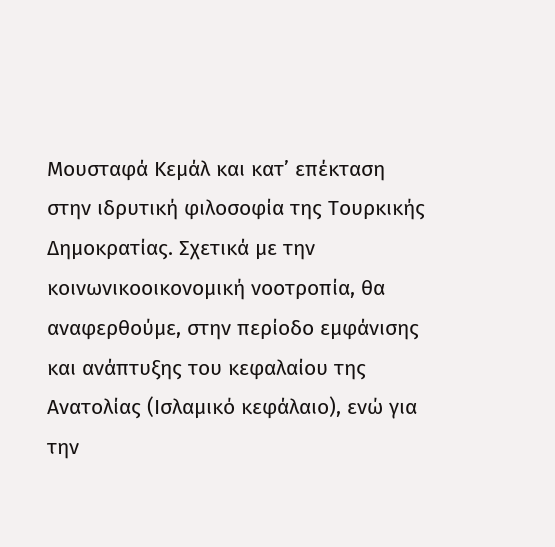Μουσταφά Κεμάλ και κατ’ επέκταση στην ιδρυτική φιλοσοφία της Τουρκικής Δημοκρατίας. Σχετικά με την κοινωνικοοικονομική νοοτροπία, θα αναφερθούμε, στην περίοδο εμφάνισης και ανάπτυξης του κεφαλαίου της Ανατολίας (Ισλαμικό κεφάλαιο), ενώ για την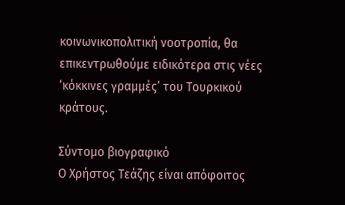κοινωνικοπολιτική νοοτροπία, θα επικεντρωθούμε ειδικότερα στις νέες ‘κόκκινες γραμμές’ του Τουρκικού κράτους.

Σύντομο βιογραφικό
Ο Χρήστος Τεάζης είναι απόφοιτος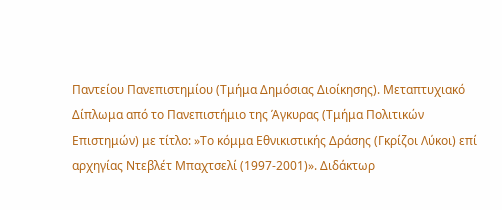Παντείου Πανεπιστημίου (Τμήμα Δημόσιας Διοίκησης). Μεταπτυχιακό Δίπλωμα από το Πανεπιστήμιο της Άγκυρας (Τμήμα Πολιτικών Επιστημών) με τίτλο: »Το κόμμα Εθνικιστικής Δράσης (Γκρίζοι Λύκοι) επί αρχηγίας Ντεβλέτ Μπαχτσελί (1997-2001)». Διδάκτωρ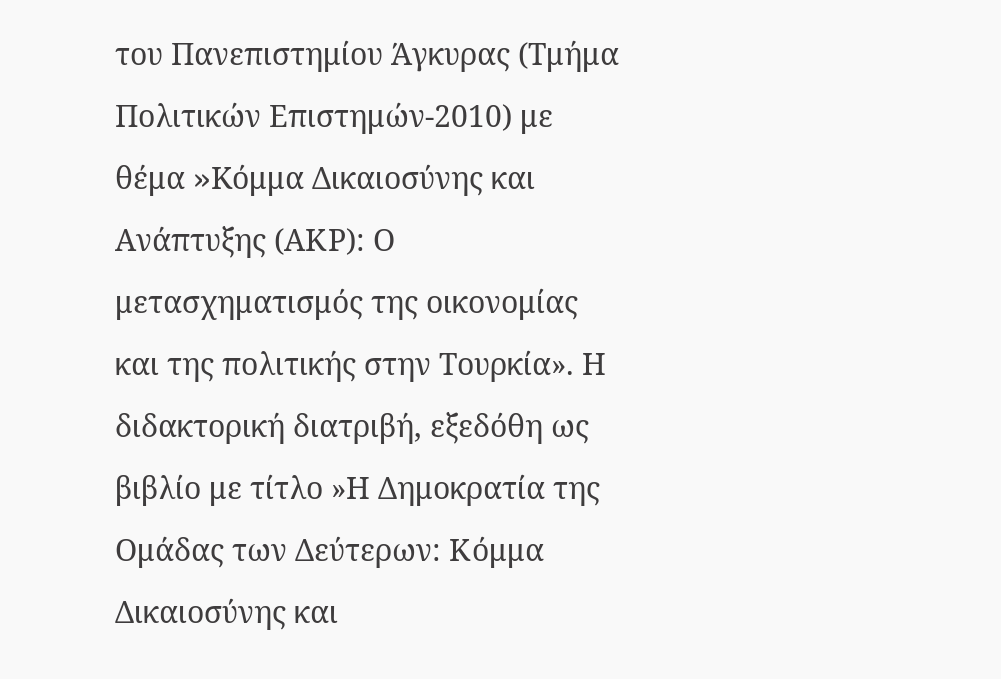του Πανεπιστημίου Άγκυρας (Τμήμα Πολιτικών Επιστημών-2010) με θέμα »Kόμμα Δικαιοσύνης και Ανάπτυξης (ΑΚΡ): Ο μετασχηματισμός της οικονομίας και της πολιτικής στην Τουρκία». Η διδακτορική διατριβή, εξεδόθη ως βιβλίο με τίτλο »Η Δημοκρατία της Ομάδας των Δεύτερων: Κόμμα Δικαιοσύνης και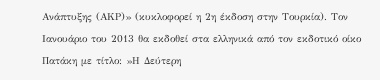Ανάπτυξης (ΑΚΡ)» (κυκλοφορεί η 2η έκδοση στην Τουρκία). Τον Ιανουάριο του 2013 θα εκδοθεί στα ελληνικά από τον εκδοτικό οίκο Πατάκη με τίτλο: »Η Δεύτερη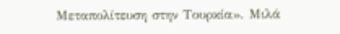Μεταπολίτευση στην Τουρκία». Μιλά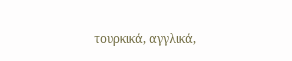τουρκικά, αγγλικά,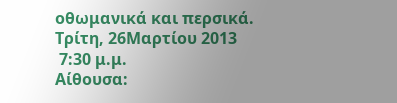οθωμανικά και περσικά.
Τρίτη, 26Μαρτίου 2013
 7:30 μ.μ.
Αίθουσα: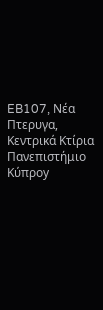EB107, Νέα Πτερυγα, Κεντρικά Κτίρια
Πανεπιστήμιο Κύπροy